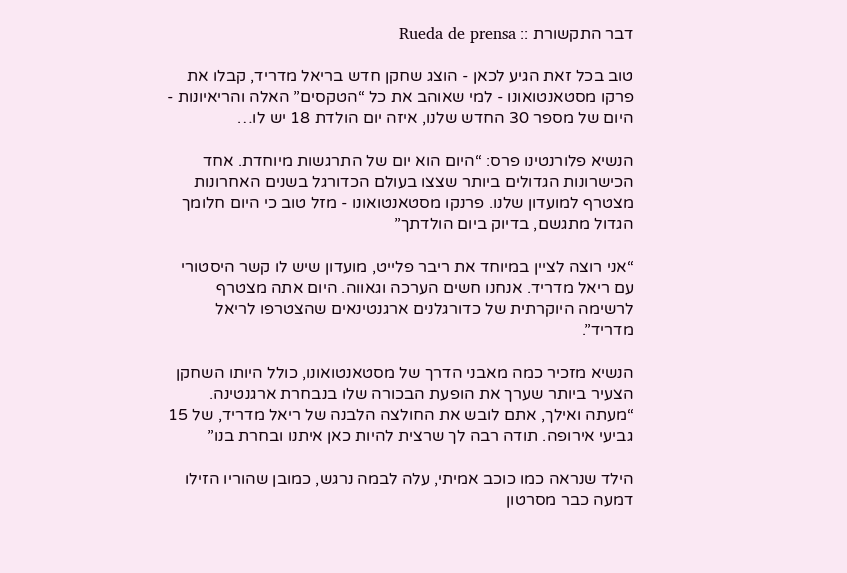דבר התקשורת :: Rueda de prensa

טוב בכל זאת הגיע לכאן - הוצג שחקן חדש בריאל מדריד, קבלו את פרקו מסטאנטואונו - למי שאוהב את כל “הטקסים” האלה והריאיונות - היום של מספר 30 החדש שלנו, איזה יום הולדת 18 יש לו…

הנשיא פלורנטינו פרס: “היום הוא יום של התרגשות מיוחדת. אחד הכישרונות הגדולים ביותר שצצו בעולם הכדורגל בשנים האחרונות מצטרף למועדון שלנו. פרנקו מסטאנטואונו - מזל טוב כי היום חלומך הגדול מתגשם, בדיוק ביום הולדתך”

“אני רוצה לציין במיוחד את ריבר פלייט, מועדון שיש לו קשר היסטורי עם ריאל מדריד. אנחנו חשים הערכה וגאווה. היום אתה מצטרף לרשימה היוקרתית של כדורגלנים ארגנטינאים שהצטרפו לריאל מדריד”.

הנשיא מזכיר כמה מאבני הדרך של מסטאנטואונו, כולל היותו השחקן הצעיר ביותר שערך את הופעת הבכורה שלו בנבחרת ארגנטינה.
“מעתה ואילך, אתם לובש את החולצה הלבנה של ריאל מדריד, של 15 גביעי אירופה. תודה רבה לך שרצית להיות כאן איתנו ובחרת בנו”

הילד שנראה כמו כוכב אמיתי, עלה לבמה נרגש, כמובן שהוריו הזילו דמעה כבר מסרטון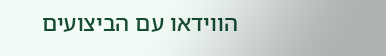הווידאו עם הביצועים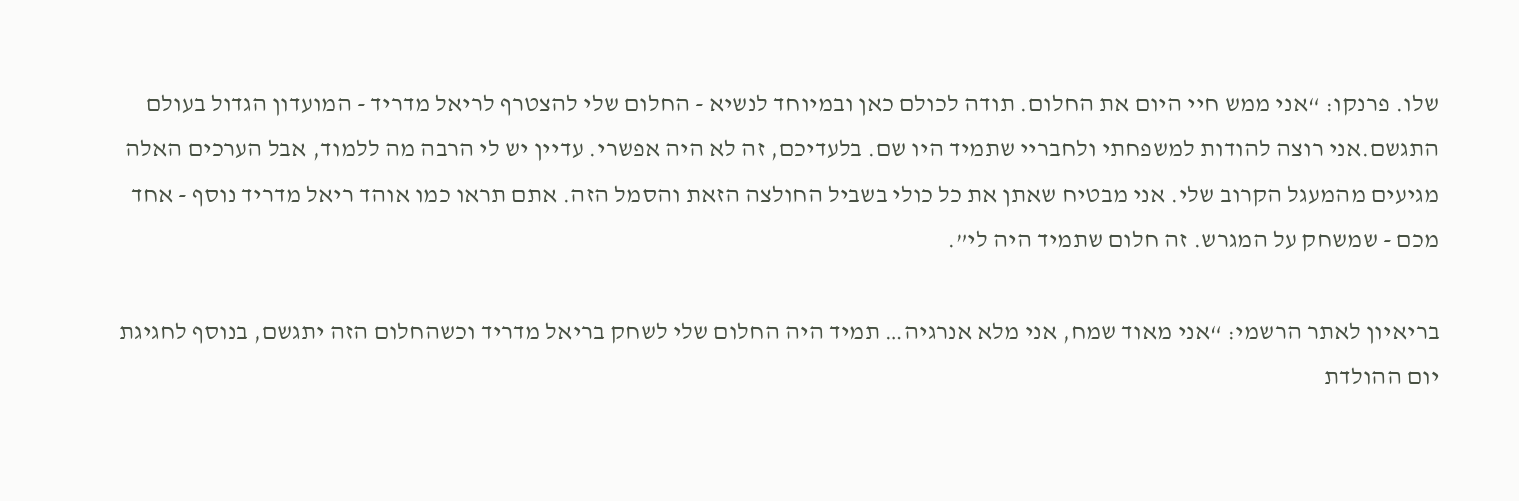שלו. פרנקו: “אני ממש חיי היום את החלום. תודה לכולם כאן ובמיוחד לנשיא - החלום שלי להצטרף לריאל מדריד - המועדון הגדול בעולם התגשם.אני רוצה להודות למשפחתי ולחבריי שתמיד היו שם. בלעדיכם, זה לא היה אפשרי. עדיין יש לי הרבה מה ללמוד, אבל הערכים האלה מגיעים מהמעגל הקרוב שלי. אני מבטיח שאתן את כל כולי בשביל החולצה הזאת והסמל הזה. אתם תראו כמו אוהד ריאל מדריד נוסף - אחד מכם - שמשחק על המגרש. זה חלום שתמיד היה לי”.

בריאיון לאתר הרשמי: “אני מאוד שמח, אני מלא אנרגיה… תמיד היה החלום שלי לשחק בריאל מדריד וכשהחלום הזה יתגשם, בנוסף לחגיגת יום ההולדת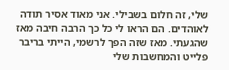שלי, זה חלום בשבילי. אני מאוד אסיר תודה לאוהדים. הם הראו לי כל כך הרבה חיבה מאז שהגעתי. מאז שזה הפך לרשמי, הייתי בריבר פלייט והמחשבות שלי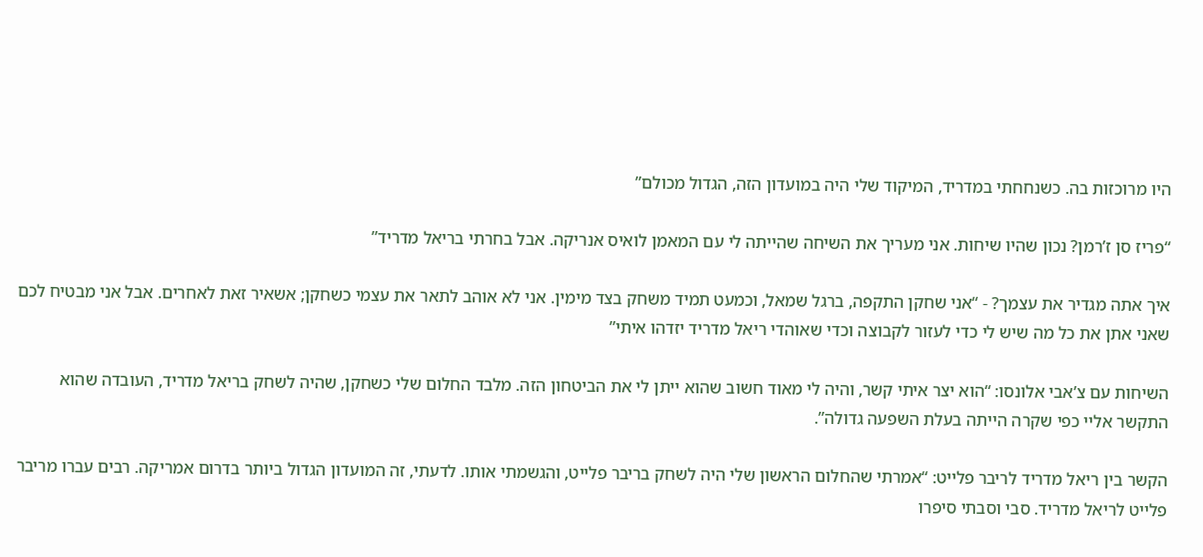היו מרוכזות בה. כשנחחתי במדריד, המיקוד שלי היה במועדון הזה, הגדול מכולם”

“פריז סן ז’רמן? נכון שהיו שיחות. אני מעריך את השיחה שהייתה לי עם המאמן לואיס אנריקה. אבל בחרתי בריאל מדריד”

איך אתה מגדיר את עצמך? - “אני שחקן התקפה, ברגל שמאל, וכמעט תמיד משחק בצד מימין. אני לא אוהב לתאר את עצמי כשחקן; אשאיר זאת לאחרים. אבל אני מבטיח לכם שאני אתן את כל מה שיש לי כדי לעזור לקבוצה וכדי שאוהדי ריאל מדריד יזדהו איתי”

השיחות עם צ’אבי אלונסו: “הוא יצר איתי קשר, והיה לי מאוד חשוב שהוא ייתן לי את הביטחון הזה. מלבד החלום שלי כשחקן, שהיה לשחק בריאל מדריד, העובדה שהוא התקשר אליי כפי שקרה הייתה בעלת השפעה גדולה”.

הקשר בין ריאל מדריד לריבר פלייט: “אמרתי שהחלום הראשון שלי היה לשחק בריבר פלייט, והגשמתי אותו. לדעתי, זה המועדון הגדול ביותר בדרום אמריקה. רבים עברו מריבר פלייט לריאל מדריד. סבי וסבתי סיפרו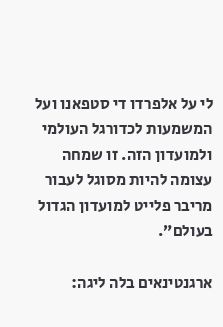לי על אלפרדו די סטפאנו ועל המשמעות לכדורגל העולמי ולמועדון הזה. זו שמחה עצומה להיות מסוגל לעבור מריבר פלייט למועדון הגדול בעולם”.

ארגנטינאים בלה ליגה: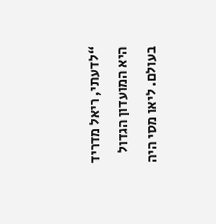“לדעתי, ריאל מדריד היא המועדון הגדול בעולם. ליאו מסי היה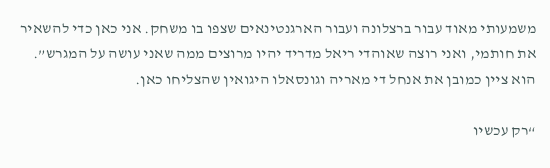משמעותי מאוד עבור ברצלונה ועבור הארגנטינאים שצפו בו משחק. אני כאן כדי להשאיר את חותמי, ואני רוצה שאוהדי ריאל מדריד יהיו מרוצים ממה שאני עושה על המגרש”. הוא ציין כמובן את אנחל די מאריה וגונסאלו היגואין שהצליחו כאן.

“רק עכשיו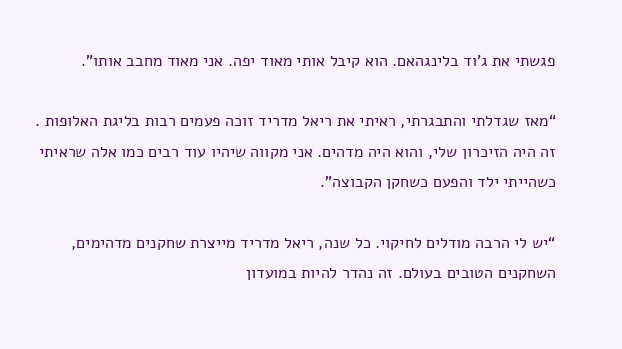פגשתי את ג’וד בלינגהאם. הוא קיבל אותי מאוד יפה. אני מאוד מחבב אותו”.

“מאז שגדלתי והתבגרתי, ראיתי את ריאל מדריד זוכה פעמים רבות בליגת האלופות . זה היה הזיכרון שלי, והוא היה מדהים. אני מקווה שיהיו עוד רבים כמו אלה שראיתי כשהייתי ילד והפעם כשחקן הקבוצה”.

“יש לי הרבה מודלים לחיקוי. כל שנה, ריאל מדריד מייצרת שחקנים מדהימים, השחקנים הטובים בעולם. זה נהדר להיות במועדון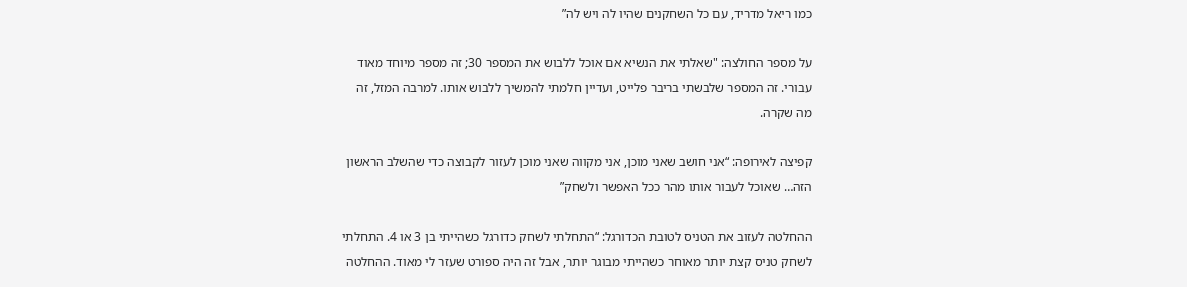כמו ריאל מדריד, עם כל השחקנים שהיו לה ויש לה”

על מספר החולצה: "שאלתי את הנשיא אם אוכל ללבוש את המספר 30; זה מספר מיוחד מאוד עבורי. זה המספר שלבשתי בריבר פלייט, ועדיין חלמתי להמשיך ללבוש אותו. למרבה המזל, זה מה שקרה.

קפיצה לאירופה: “אני חושב שאני מוכן, אני מקווה שאני מוכן לעזור לקבוצה כדי שהשלב הראשון הזה… שאוכל לעבור אותו מהר ככל האפשר ולשחק”

ההחלטה לעזוב את הטניס לטובת הכדורגל: “התחלתי לשחק כדורגל כשהייתי בן 3 או 4. התחלתי לשחק טניס קצת יותר מאוחר כשהייתי מבוגר יותר, אבל זה היה ספורט שעזר לי מאוד. ההחלטה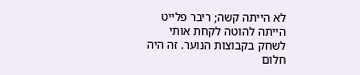לא הייתה קשה; ריבר פלייט הייתה להוטה לקחת אותי לשחק בקבוצות הנוער. זה היה חלום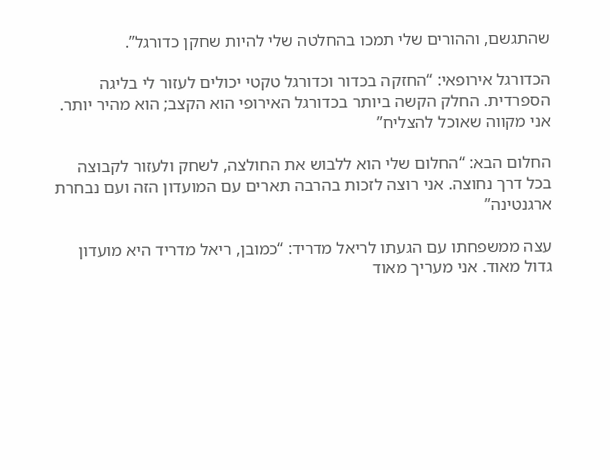שהתגשם, וההורים שלי תמכו בהחלטה שלי להיות שחקן כדורגל”.

הכדורגל אירופאי: “החזקה בכדור וכדורגל טקטי יכולים לעזור לי בליגה הספרדית. החלק הקשה ביותר בכדורגל האירופי הוא הקצב; הוא מהיר יותר. אני מקווה שאוכל להצליח”

החלום הבא: “החלום שלי הוא ללבוש את החולצה, לשחק ולעזור לקבוצה בכל דרך נחוצה. אני רוצה לזכות בהרבה תארים עם המועדון הזה ועם נבחרת ארגנטינה”

עצה ממשפחתו עם הגעתו לריאל מדריד: “כמובן, ריאל מדריד היא מועדון גדול מאוד. אני מעריך מאוד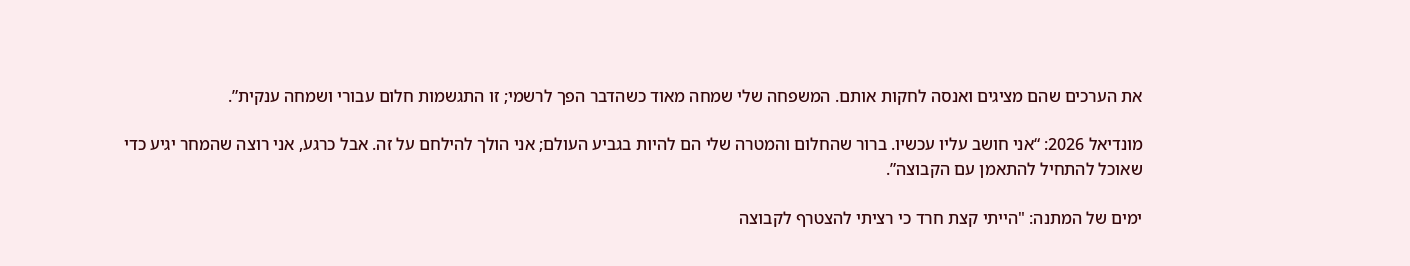את הערכים שהם מציגים ואנסה לחקות אותם. המשפחה שלי שמחה מאוד כשהדבר הפך לרשמי; זו התגשמות חלום עבורי ושמחה ענקית”.

מונדיאל 2026: “אני חושב עליו עכשיו. ברור שהחלום והמטרה שלי הם להיות בגביע העולם; אני הולך להילחם על זה. אבל כרגע, אני רוצה שהמחר יגיע כדי שאוכל להתחיל להתאמן עם הקבוצה”.

ימים של המתנה: "הייתי קצת חרד כי רציתי להצטרף לקבוצה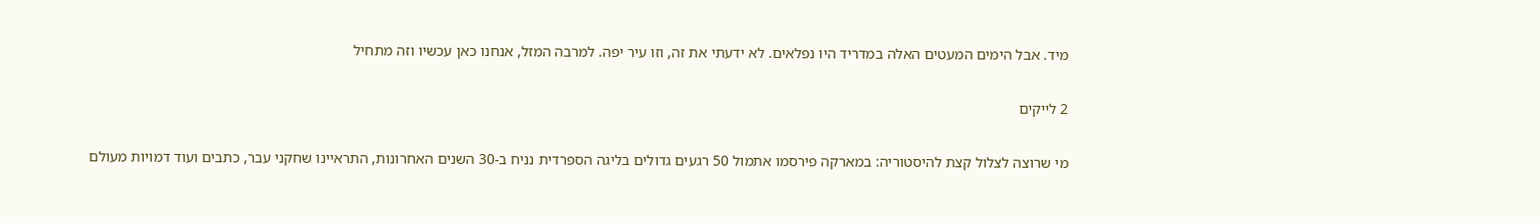מיד. אבל הימים המעטים האלה במדריד היו נפלאים. לא ידעתי את זה, וזו עיר יפה. למרבה המזל, אנחנו כאן עכשיו וזה מתחיל

2 לייקים

מי שרוצה לצלול קצת להיסטוריה: במארקה פירסמו אתמול 50 רגעים גדולים בליגה הספרדית נניח ב-30 השנים האחרונות, התראיינו שחקני עבר, כתבים ועוד דמויות מעולם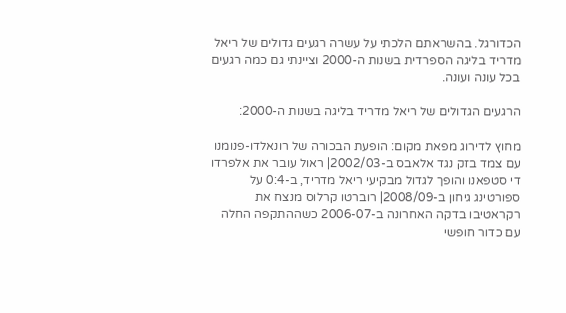הכדורגל. בהשראתם הלכתי על עשרה רגעים גדולים של ריאל מדריד בליגה הספרדית בשנות ה-2000 וציינתי גם כמה רגעים בכל עונה ועונה.

הרגעים הגדולים של ריאל מדריד בליגה בשנות ה-2000:

מחוץ לדירוג מפאת מקום: הופעת הבכורה של רונאלדו-פנומנו עם צמד בזק נגד אלאבס ב-2002/03| ראול עובר את אלפרדו די סטפאנו והופך לגדול מבקיעי ריאל מדריד, ב-0:4 על ספורטינג גיחון ב-2008/09| רוברטו קרלוס מנצח את רקראטיבו בדקה האחרונה ב-2006-07 כשההתקפה החלה עם כדור חופשי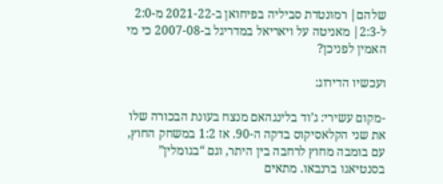שלהם| רמונטדת סביליה בפיחואן ב-2021-22 מ-2:0 ל-2:3| מאניטה על ויאריאל במדריגל ב-2007-08 כי מי האמין לפניכן?

ועכשיו הדירוג:

-מקום עשירי: ג’וד בלינגהאם מנצח בעונת הבכורה שלו את שני הקלאסיקוס בדקה ה-90. אז 1:2 במשחק החוץ, עם בומבה מחוץ לרחבה בין היתר, וגם “בגומלין” בסנטיאגו ברנבאו. מתאים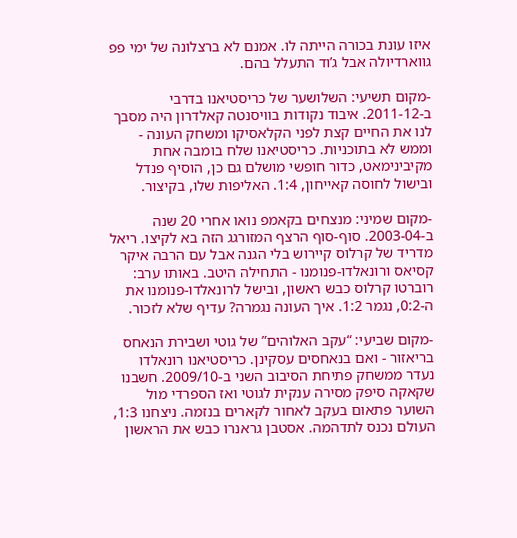איזו עונת בכורה הייתה לו. אמנם לא ברצלונה של ימי פפ גווארדיולה אבל ג’וד התעלל בהם.

-מקום תשיעי: השלושער של כריסטיאנו בדרבי ב-2011-12. איבוד נקודות בוויסנטה קאלדרון היה מסבך לנו את החיים קצת לפני הקלאסיקו ומשחק העונה - וממש לא בתוכניות. כריסטיאנו שלח בומבה אחת מקיבינימאט, כדור חופשי מושלם גם כן, הוסיף פנדל ובישול לחוסה קאייחון, 1:4. האליפות שלו, בקיצור.

-מקום שמיני: מנצחים בקאמפ נואו אחרי 20 שנה ב-2003-04. סוף-סוף הרצף המזורגג הזה בא לקיצו. ריאל מדריד של קרלוס קיירוש בלי הגנה אבל עם הרבה איקר קסיאס ורונאלדו-פנומנו - התחילה היטב. באותו ערב: רוברטו קרלוס כבש ראשון, ובישל לרונאלדו-פנומנו את ה-0:2, נגמר 1:2. איך העונה נגמרה? עדיף שלא לזכור.

-מקום שביעי: “עקב האלוהים” של גוטי ושבירת הנאחס בריאזור - ואם בנאחסים עסקינן. כריסטיאנו רונאלדו נעדר ממשחק פתיחת הסיבוב השני ב-2009/10. חשבנו שקאקה סיפק מסירה ענקית לגוטי ואז הספרדי מול השוער פתאום בעקב לאחור לקארים בנזמה. ניצחנו 1:3, העולם נכנס לתדהמה. אסטבן גראנרו כבש את הראשון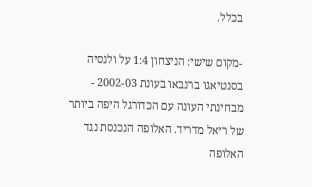בכלל.

-מקום שישי: הניצחון 1:4 על ולנסיה בסנטיאגו ברנבאו בעונת 2002-03 - מבחינתי העונה עם הכדורגל היפה ביותר של ריאל מדריד. האלופה הנכנסת נגד האלופה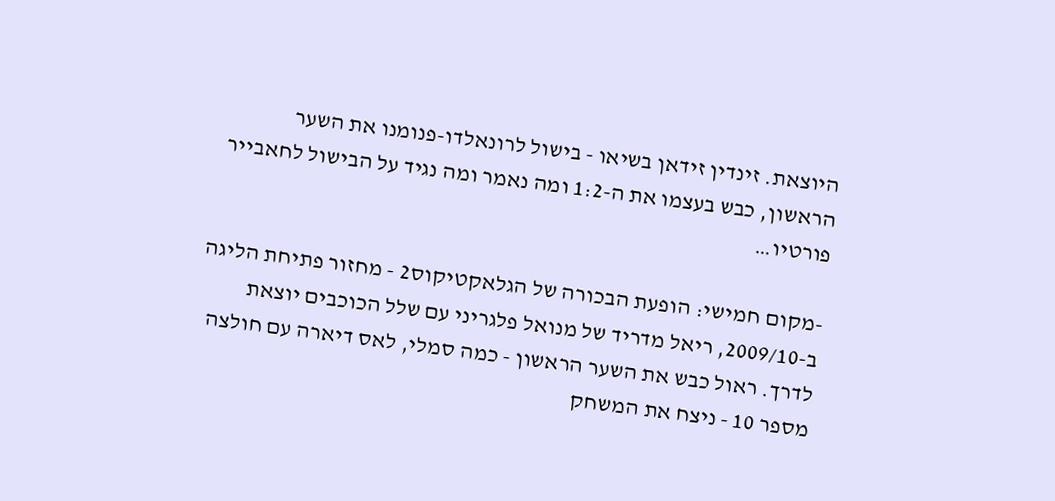היוצאת. זינדין זידאן בשיאו - בישול לרונאלדו-פנומנו את השער הראשון, כבש בעצמו את ה-1:2 ומה נאמר ומה נגיד על הבישול לחאבייר פורטיו…

-מקום חמישי: הופעת הבכורה של הגלאקטיקוס2 - מחזור פתיחת הליגה ב-2009/10, ריאל מדריד של מנואל פלגריני עם שלל הכוכבים יוצאת לדרך. ראול כבש את השער הראשון - כמה סמלי, לאס דיארה עם חולצה מספר 10 - ניצח את המשחק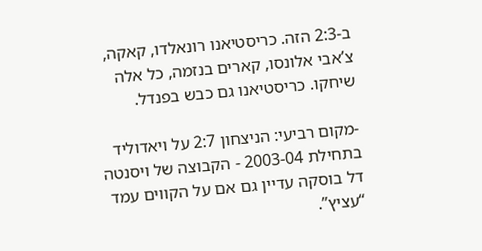ב-2:3 הזה. כריסטיאנו רונאלדו, קאקה, צ’אבי אלונסו, קארים בנזמה, כל אלה שיחקו. כריסטיאנו גם כבש בפנדל.

-מקום רביעי: הניצחון 2:7 על ויאדוליד בתחילת 2003-04 - הקבוצה של ויסנטה דל בוסקה עדיין גם אם על הקווים עמד “עציץ”.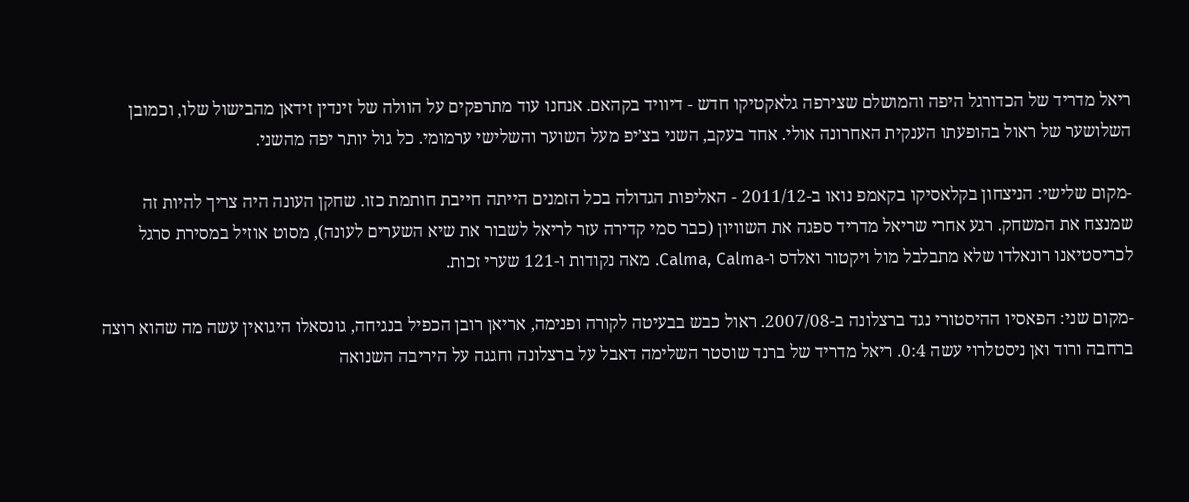ריאל מדריד של הכדורגל היפה והמושלם שצירפה גלאקטיקו חדש - דיוויד בקהאם. אנחנו עוד מתרפקים על הוולה של זינדין זידאן מהבישול שלו, וכמובן השלושער של ראול בהופעתו הענקית האחרונה אולי. אחד בעקב, השני בצ’יפ מעל השוער והשלישי ערמומי. כל גול יותר יפה מהשני.

-מקום שלישי: הניצחון בקלאסיקו בקאמפ נואו ב-2011/12 - האליפות הגדולה בכל הזמנים הייתה חייבת חותמת כזו. שחקן העונה היה צריך להיות זה שמנצח את המשחק. רגע אחרי שריאל מדריד ספגה את השוויון (כבר סמי קדירה עזר לריאל לשבור את שיא השערים לעונה), מסוט אוזיל במסירת סרגל לכריסטיאנו רונאלדו שלא מתבלבל מול ויקטור ואלדס ו-Calma, Calma. מאה נקודות ו-121 שערי זכות.

-מקום שני: הפאסיו ההיסטורי נגד ברצלונה ב-2007/08. ראול כבש בבעיטה לקורה ופנימה, אריאן רובן הכפיל בנגיחה, גונסאלו היגואין עשה מה שהוא רוצה ברחבה ורוד ואן ניסטלרוי עשה 0:4. ריאל מדריד של ברנד שוסטר השלימה דאבל על ברצלונה וחגגה על היריבה השנואה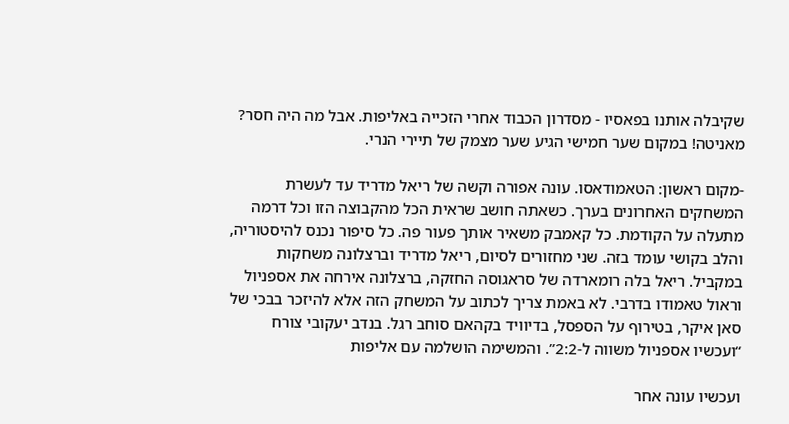שקיבלה אותנו בפאסיו - מסדרון הכבוד אחרי הזכייה באליפות. אבל מה היה חסר? מאניטה! במקום שער חמישי הגיע שער מצמק של תיירי הנרי.

-מקום ראשון: הטאמודאסו. עונה אפורה וקשה של ריאל מדריד עד לעשרת המשחקים האחרונים בערך. כשאתה חושב שראית הכל מהקבוצה הזו וכל דרמה מתעלה על הקודמת. כל קאמבק משאיר אותך פעור פה. כל סיפור נכנס להיסטוריה, והלב בקושי עומד בזה. שני מחזורים לסיום, ריאל מדריד וברצלונה משחקות במקביל. ריאל בלה רומארדה של סראגוסה החזקה, ברצלונה אירחה את אספניול וראול טאמודו בדרבי. לא באמת צריך לכתוב על המשחק הזה אלא להיזכר בבכי של סאן איקר, בטירוף על הספסל, בדיוויד בקהאם סוחב רגל. בנדב יעקובי צורח “ועכשיו אספניול משווה ל-2:2”. והמשימה הושלמה עם אליפות

ועכשיו עונה אחר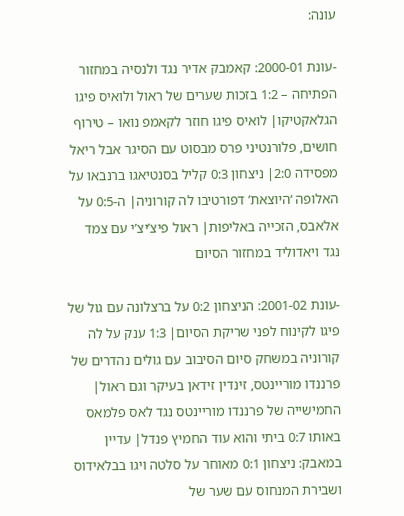עונה:

-עונת 2000-01: קאמבק אדיר נגד ולנסיה במחזור הפתיחה – 1:2 בזכות שערים של ראול ולואיס פיגו הגלאקטיקו| לואיס פיגו חוזר לקאמפ נואו – טירוף חושים, פלורנטיני פרס מבסוט עם הסיגר אבל ריאל מפסידה 2:0| ניצחון 0:3 קליל בסנטיאגו ברנבאו על האלופה ‘היוצאת’ דפורטיבו לה קורוניה| ה-0:5 על אלאבס, הזכייה באליפות| ראול פיצ’יצ’י עם צמד נגד ויאדוליד במחזור הסיום

-עונת 2001-02: הניצחון 0:2 על ברצלונה עם גול של פיגו לקינוח לפני שריקת הסיום| 1:3 ענק על לה קורוניה במשחק סיום הסיבוב עם גולים נהדרים של פרננדו מוריינטס, זינדין זידאן בעיקר וגם ראול| החמישייה של פרננדו מוריינטס נגד לאס פלמאס באותו 0:7 ביתי והוא עוד החמיץ פנדל| עדיין במאבק: ניצחון 0:1 מאוחר על סלטה ויגו בבלאידוס ושבירת המנחוס עם שער של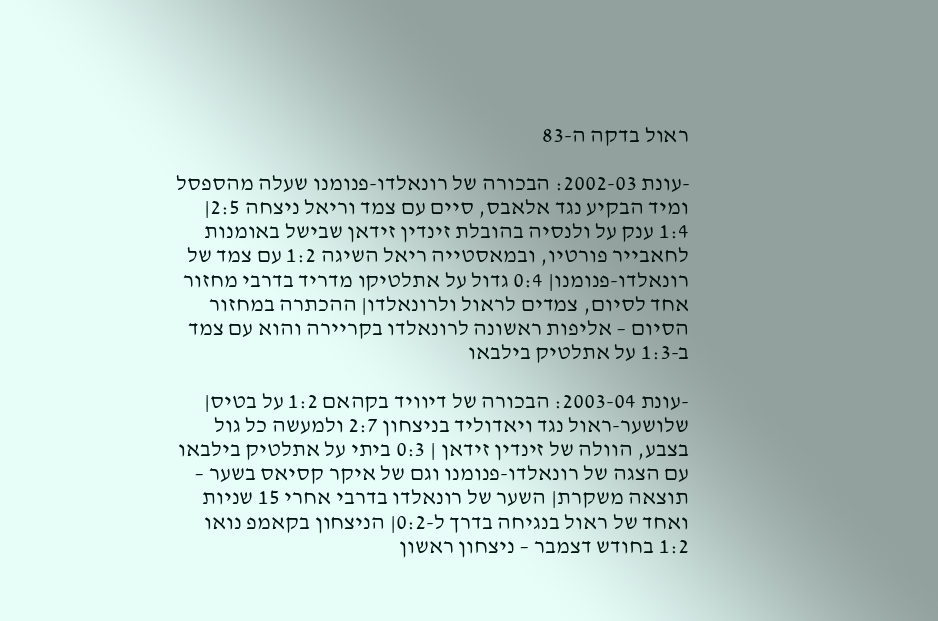ראול בדקה ה-83

-עונת 2002-03: הבכורה של רונאלדו-פנומנו שעלה מהספסל ומיד הבקיע נגד אלאבס, סיים עם צמד וריאל ניצחה 2:5| 1:4 ענק על ולנסיה בהובלת זינדין זידאן שבישל באומנות לחאבייר פורטיו, ובמאסטייה ריאל השיגה 1:2 עם צמד של רונאלדו-פנומנו| 0:4 גדול על אתלטיקו מדריד בדרבי מחזור אחד לסיום, צמדים לראול ולרונאלדו| ההכתרה במחזור הסיום – אליפות ראשונה לרונאלדו בקריירה והוא עם צמד ב-1:3 על אתלטיק בילבאו

-עונת 2003-04: הבכורה של דיוויד בקהאם 1:2 על בטיס| שלושער-ראול נגד ויאדוליד בניצחון 2:7 ולמעשה כל גול בצבע, הוולה של זינדין זידאן | 0:3 ביתי על אתלטיק בילבאו עם הצגה של רונאלדו-פנומנו וגם של איקר קסיאס בשער – תוצאה משקרת| השער של רונאלדו בדרבי אחרי 15 שניות ואחד של ראול בנגיחה בדרך ל-0:2| הניצחון בקאמפ נואו 1:2 בחודש דצמבר – ניצחון ראשון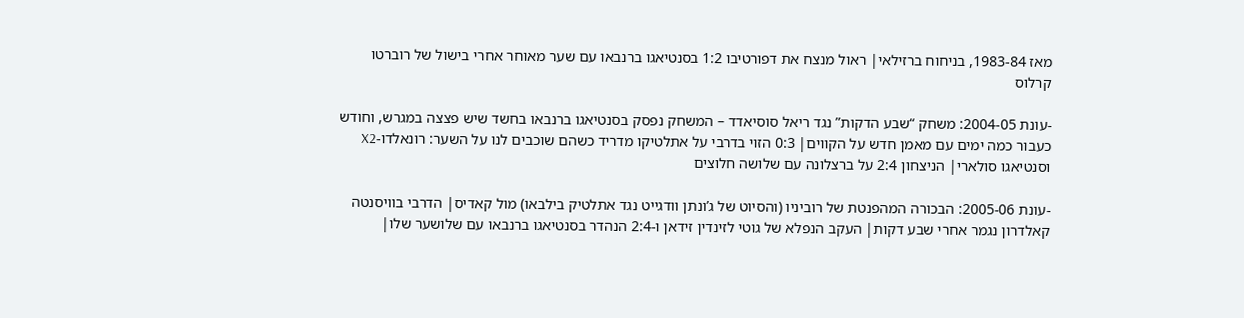מאז 1983-84, בניחוח ברזילאי| ראול מנצח את דפורטיבו 1:2 בסנטיאגו ברנבאו עם שער מאוחר אחרי בישול של רוברטו קרלוס

-עונת 2004-05: משחק “שבע הדקות” נגד ריאל סוסיאדד – המשחק נפסק בסנטיאגו ברנבאו בחשד שיש פצצה במגרש, וחודש כעבור כמה ימים עם מאמן חדש על הקווים| 0:3 הזוי בדרבי על אתלטיקו מדריד כשהם שוכבים לנו על השער: רונאלדו-X2 וסנטיאגו סולארי| הניצחון 2:4 על ברצלונה עם שלושה חלוצים

-עונת 2005-06: הבכורה המהפנטת של רוביניו (והסיוט של ג’ונתן וודגייט נגד אתלטיק בילבאו) מול קאדיס| הדרבי בוויסנטה קאלדרון נגמר אחרי שבע דקות| העקב הנפלא של גוטי לזינדין זידאן ו-2:4 הנהדר בסנטיאגו ברנבאו עם שלושער שלו|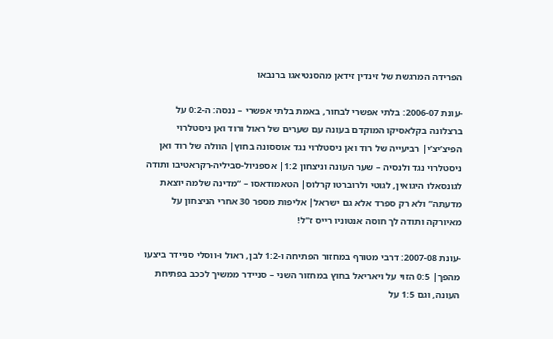הפרידה המרגשת של זינדין זידאן מהסנטיאגו ברנבאו

-עונת 2006-07: בלתי אפשרי לבחור, באמת בלתי אפשרי – ננסה: ה-0:2 על ברצלונה בקלאסיקו המוקדם בעונה עם שערים של ראול ורוד ואן ניסטלרוי הפיצ’יצ’י| רביעייה של רוד ואן ניסטלרוי נגד אוססונה בחוץ| הוולה של רוד ואן ניסטלרוי נגד ולנסיה – שער העונה וניצחון 1:2| אספניול-סביליה-רקראטיבו ותודה לגונסאלו היגואין, לגוטי ולרוברטו קרלוס| הטאמודאסו – “מדינה שלמה יוצאת מדעתה” ולא רק ספרד אלא גם ישראל| אליפות מספר 30 אחרי הניצחון על מאיורקה ותודה לך חוסה אנטוניו רייס ז"ל!

-עונת 2007-08: דרבי מטורף במחזור הפתיחה ו-1:2 לבן, ראול ו-ווסלי סניידר ביצעו מהפך| 0:5 הזוי על ויאריאל בחוץ במחזור השני – סניידר ממשיך לככב בפתיחת העונה, וגם 1:5 על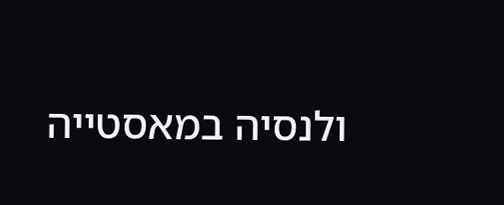ולנסיה במאסטייה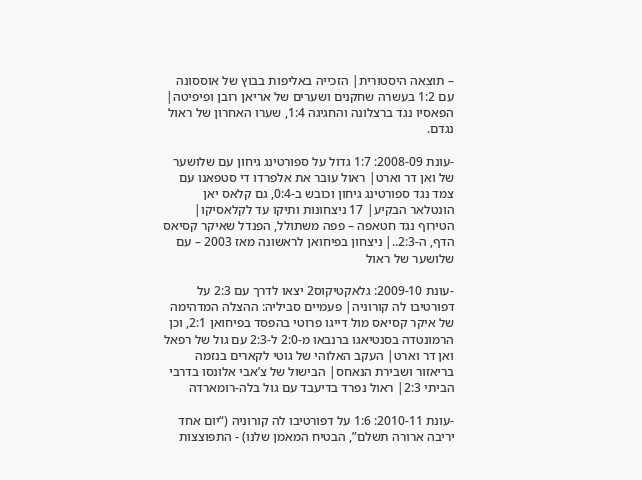– תוצאה היסטורית| הזכייה באליפות בבוץ של אוססונה עם 1:2 בעשרה שחקנים ושערים של אריאן רובן ופיפיטה| הפאסיו נגד ברצלונה והחגיגה 1:4, שערו האחרון של ראול נגדם.

-עונת 2008-09: 1:7 גדול על ספורטינג גיחון עם שלושער של ואן דר וארט| ראול עובר את אלפרדו די סטפאנו עם צמד נגד ספורטינג גיחון וכובש ב-0:4, גם קלאס יאן הונטלאר הבקיע| 17 ניצחונות ותיקו עד לקלאסיקו| הטירוף נגד חטאפה – פפה משתולל, הפנדל שאיקר קסיאס הדף, ה-2:3..| ניצחון בפיחואן לראשונה מאז 2003 – עם שלושער של ראול

-עונת 2009-10: גלאקטיקוס2 יצאו לדרך עם 2:3 על דפורטיבו לה קורוניה| פעמיים סביליה: ההצלה המדהימה של איקר קסיאס מול דייגו פרוטי בהפסד בפיחואן 2:1, וכן הרמונטדה בסנטיאגו ברנבאו מ-2:0 ל-2:3 עם גול של רפאל ואן דר וארט| העקב האלוהי של גוטי לקארים בנזמה בריאזור ושבירת הנאחס| הבישול של צ’אבי אלונסו בדרבי הביתי 2:3| ראול נפרד בדיעבד עם גול בלה-רומארדה

-עונת 2010-11: 1:6 על דפורטיבו לה קורוניה (“יום אחד יריבה ארורה תשלם”, הבטיח המאמן שלנו) - התפוצצות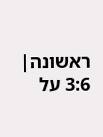ראשונה| 3:6 על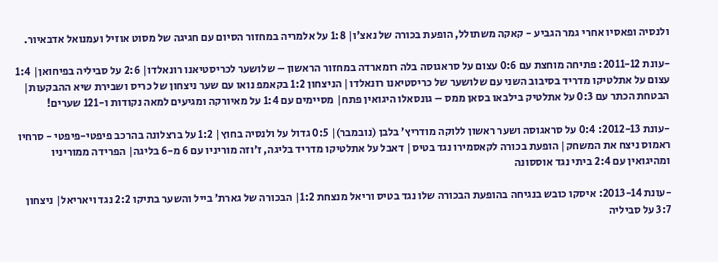ולנסיה ופאסיו אחרי גמר הגביע - קאקה משתולל, הופעת בכורה של נאצ’ו| 1:8 על אלמריה במחזור הסיום עם חגיגה של מסוט אוזיל ועמנואל אדבאיור.

-עונת 2011-12: פתיחה מוחצת עם 0:6 עצום על סראגוסה בלה רומארדה במחזור הראשון – שלושער לכריסטיאנו רונאלדו| 2:6 על סביליה בפיחואן| 1:4 עצום על אתלטיקו מדריד בסיבוב השני עם שלושער של כריסטיאנו רונאלדו| הניצחון 1:2 בקאמפ נואו עם שער ניצחון של כריס ושבירת שיא ההבקעות| הבטחת הכתר עם 0:3 על אתלטיק בילבאו בסאן ממס – גונסאלו היגואין פתח| מסיימים עם 1:4 על מאיורקה ומגיעים למאה נקודות ו-121 שערים!

-עונת 2012-13: 0:4 על סראגוסה ושער ראשון ללוקה מודריץ’ בלבן (נובמבר)| 0:5 גדול על ולנסיה בחוץ| 1:2 על ברצלונה בהרכב פיפטי-פיפטי - סרחיו ראמוס ניצח את המשחק| הופעת בכורה לקאסמירו נגד בטיס| דאבל על אתלטיקו מדריד בליגה, ז’וזה מוריניו עם 6 מ-6 בליגה| הפרידה ממוריניו ומהיגואין עם 2:4 ביתי נגד אוססונה

-עונת 2013-14: איסקו כובש בנגיחה בהופעת הבכורה שלו נגד בטיס וריאל מנצחת 1:2| הבכורה של גארת’ בייל והשער בתיקו 2:2 נגד ויאריאל| ניצחון 3:7 על סביליה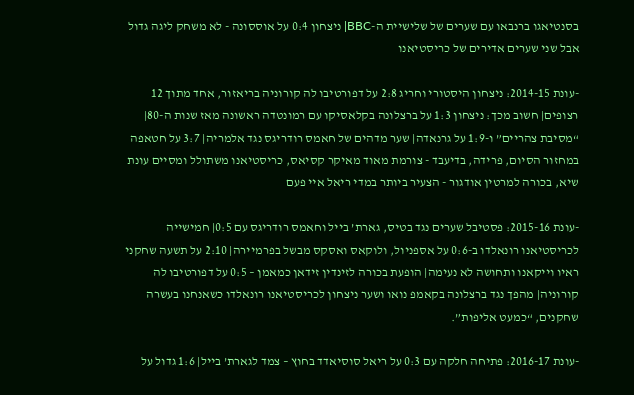בסנטיאגו ברנבאו עם שערים של שלישיית ה-BBC| ניצחון 0:4 על אוססונה - לא משחק ליגה גדול אבל שני שערים אדירים של כריסטיאנו

-עונת 2014-15: ניצחון היסטורי וחריג 2:8 על דפורטיבו לה קורוניה בריאזור, אחד מתוך 12 רצופים| חשוב מכך: ניצחון 1:3 על ברצלונה בקלאסיקו עם רמונטדה ראשונה מאז שנות ה-80| “מסיבת צהריים” ו-1:9 על גרנאדה| שער מדהים של חאמס רודריגס נגד אלמריה| 3:7 על חטאפה במחזור הסיום, פרידה, בדיעבד - צורמת מאוד מאיקר קסיאס, כריסטיאנו משתולל ומסיים עונת שיא, בכורה למרטין אודגור - הצעיר ביותר במדי ריאל איי פעם

-עונת 2015-16: פסטיבל שערים נגד בטיס, גארת’ בייל וחאמס רודריגס עם 0:5| חמישייה לכריסטיאנו רונאלדו ב-0:6 על אספניול, ולוקאס ואסקס מבשל בפרמיירה| 2:10 על תשעה שחקני ראיו וייקאנו ותחושה לא נעימה| הופעת בכורה לזינדין זידאן כמאמן – 0:5 על דפורטיבו לה קורוניה| מהפך נגד ברצלונה בקאמפ נואו ושער ניצחון לכריסטיאנו רונאלדו כשאנחנו בעשרה שחקנים, “כמעט אליפות”.

-עונת 2016-17: פתיחה חלקה עם 0:3 על ריאל סוסיאדד בחוץ – צמד לגארת’ בייל| 1:6 גדול על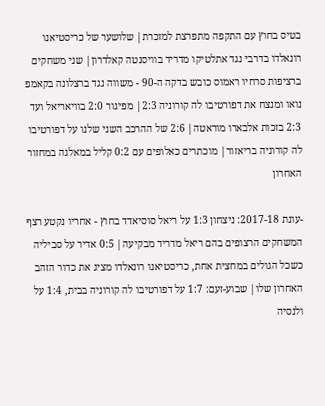בטיס בחוץ עם התקפה מתפרצת למזכרת| שלושער של כריסטיאנו רונאלדו בדרבי נגד אתלטיקו מדריד בוויסנטה קאלדרון| שני משחקים ברציפות סרחיו ראמוס כובש בדקה ה-90 - משווה נגד ברצלונה בקאמפ נואו ומנצח את דפורטיבו לה קורוניה 2:3| מפיגור 2:0 בוויאריאל ועד 2:3 בזכות אלבארו מוראטה| 2:6 של ההרכב השני שלנו על דפורטיבו לה קורוניה בריאזור| מוכתרים כאלופים עם 0:2 קליל במאלגה במחזור האחרון

-עונת 2017-18: ניצחון 1:3 על ריאל סוסיאדד בחוץ - אחריו נקטע רצף המשחקים הרצופים בהם ריאל מדריד מבקיעה| 0:5 אדיר על סביליה כשכל הגולים במחצית אחת, כריסטיאנו רונאלדו מציג את כדור הזהב האחרון שלו| שבוע-זעם: 1:7 על דפורטיבו לה קורוניה בבית, 1:4 על ולנסיה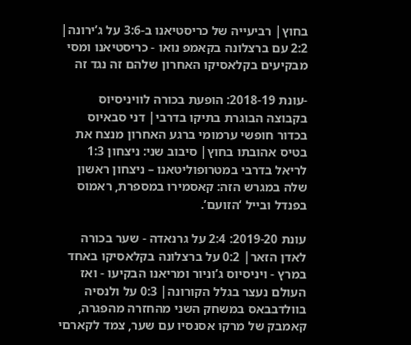בחוץ| רביעייה של כריסטיאנו ב-3:6 על ג’ירונה| 2:2 עם ברצלונה בקאמפ נואו - כריסטיאנו ומסי מבקיעים בקלאסיקו האחרון שלהם זה נגד זה

-עונת 2018-19: הופעת בכורה לוויניסיוס בקבוצה הבוגרת בתיקו בדרבי| דני סבאיוס בכדור חופשי ערמומי ברגע האחרון מנצח את בטיס אהובתו בחוץ| סיבוב שני: ניצחון 1:3 לריאל בדרבי במטרופוליטאנו – ניצחון ראשון שלה במגרש הזה: קאסמירו במספרת, ראמוס בפנדל ובייל ‘הזועם’.

עונת 2019-20: 2:4 על גרנאדה - שער בכורה לאדן הזאר| 0:2 על ברצלונה בקלאסיקו באחד במרץ - ויניסיוס ג’וניור ומריאנו הבקיעו - ואז העולם נעצר בגלל הקורונה| 0:3 על ולנסיה בוולדבבאס במשחק השני מהחזרה מהפגרה, קאמבק של מרקו אסנסיו עם שער, צמד לקארםי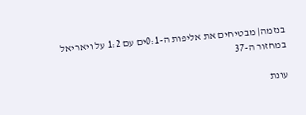בנזמה| מבטיחים את אליפות ה-0:1ים עם 1:2 על ויאריאל במחזור ה-37

עונת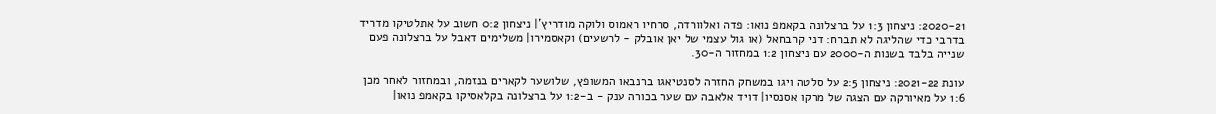2020-21: ניצחון 1:3 על ברצלונה בקאמפ נואו: פדה ואלוורדה, סרחיו ראמוס ולוקה מודריץ’| ניצחון 0:2 חשוב על אתלטיקו מדריד בדרבי כדי שהליגה לא תברח: דני קרבחאל (או גול עצמי של יאן אובלק - לרשעים) וקאסמירו| משלימים דאבל על ברצלונה פעם שנייה בלבד בשנות ה-2000 עם ניצחון 1:2 במחזור ה-30.

עונת 2021-22: ניצחון 2:5 על סלטה ויגו במשחק החזרה לסנטיאגו ברנבאו המשופץ, שלושער לקארים בנזמה, ובמחזור לאחר מכן 1:6 על מאיורקה עם הצגה של מרקו אסנסיו| דויד אלאבה עם שער בכורה ענק - ב-1:2 על ברצלונה בקלאסיקו בקאמפ נואו|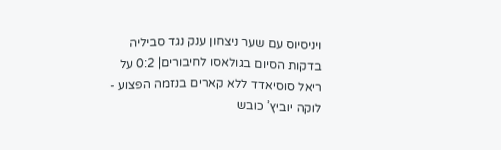ויניסיוס עם שער ניצחון ענק נגד סביליה בדקות הסיום בגולאסו לחיבורים| 0:2 על ריאל סוסיאדד ללא קארים בנזמה הפצוע - לוקה יוביץ’ כובש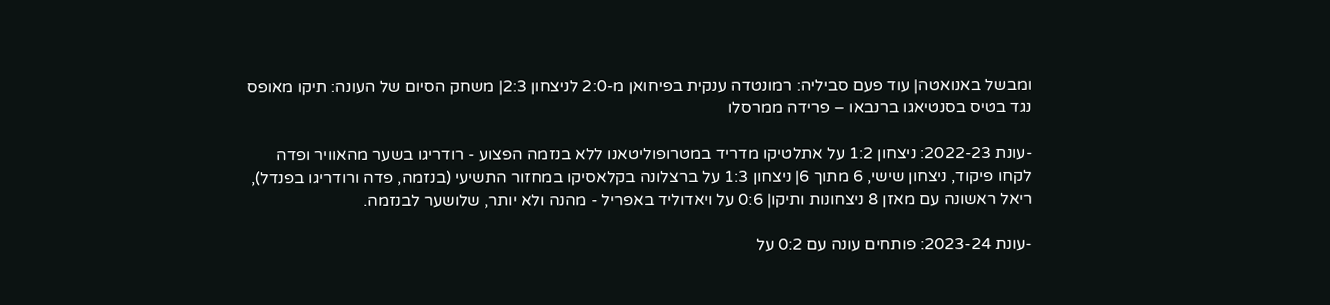ומבשל באנואטה| עוד פעם סביליה: רמונטדה ענקית בפיחואן מ-2:0 לניצחון 2:3| משחק הסיום של העונה: תיקו מאופס נגד בטיס בסנטיאגו ברנבאו – פרידה ממרסלו

-עונת 2022-23: ניצחון 1:2 על אתלטיקו מדריד במטרופוליטאנו ללא בנזמה הפצוע - רודריגו בשער מהאוויר ופדה לקחו פיקוד, ניצחון שישי, 6 מתוך 6| ניצחון 1:3 על ברצלונה בקלאסיקו במחזור התשיעי (בנזמה, פדה ורודריגו בפנדל), ריאל ראשונה עם מאזן 8 ניצחונות ותיקו| 0:6 על ויאדוליד באפריל - מהנה ולא יותר, שלושער לבנזמה.

-עונת 2023-24: פותחים עונה עם 0:2 על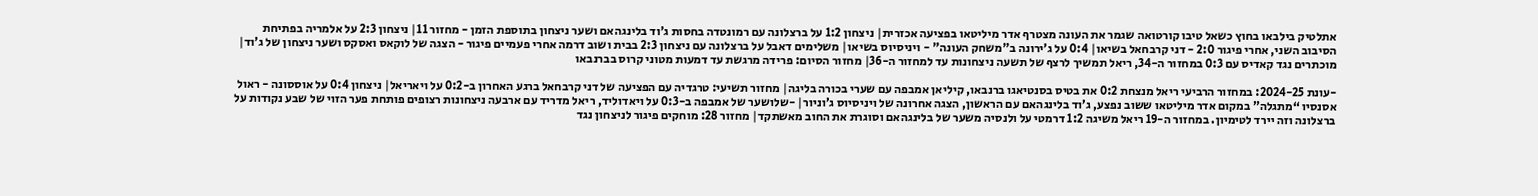אתלטיק בילבאו בחוץ כשאל טיבו קורטואה שגמר את העונה מצטרף אדר מיליטאו בפציעה אכזרית| ניצחון 1:2 על ברצלונה עם רמונטדה בחסות ג’וד בלינגהאם ושער ניצחון בתוספת הזמן - מחזור 11| ניצחון 2:3 על אלמריה בפתיחת הסיבוב השני, אחרי פיגור 2:0 - דני קרבחאל בשיאו| 0:4 על ג’ירונה ב"משחק העונה" - ויניסיוס בשיאו| משלימים דאבל על ברצלונה עם ניצחון 2:3 בבית ושוב דרמה אחרי פעמיים פיגור - הצגה של לוקאס ואסקס ושער ניצחון של ג’וד| מוכתרים נגד קאדיס עם 0:3 במחזור ה-34, ריאל תמשיך לרצף של תשעה ניצחונות עד למחזור ה-36| מחזור הסיום: פרידה מרגשת עד דמעות מטוני קרוס בברנבאו

-עונת 2024-25: במחזור הרביעי ריאל מנצחת 0:2 את בטיס בסנטיאגו ברנבאו, קיליאן אמבפה עם שערי בכורה בליגה| מחזור תשיעי: טרגדיה עם הפציעה של דני קרבחאל ברגע האחרון ב-0:2 על ויאריאל| ניצחון 0:4 על אוססונה - ראול אסנסיו “מתגלה” במקום אדר מיליטאו ששוב נפצע, ג’וד בלינגהאם עם הראשון, הצגה אחרונה של ויניסיוס ג’וניור| -שלושער של אמבפה ב-0:3 על ויאדוליד, ריאל מדריד עם ארבעה ניצחונות רצופים פותחת פער הזוי של שבע נקודות על ברצלונה וזה יירד לטימיון. במחזור ה-19 ריאל משיגה 1:2 דרמטי על ולנסיה משער של בלינגהאם וסוגרת את החוב מאשתקד| מחזור 28: מוחקים פיגור לניצחון נגד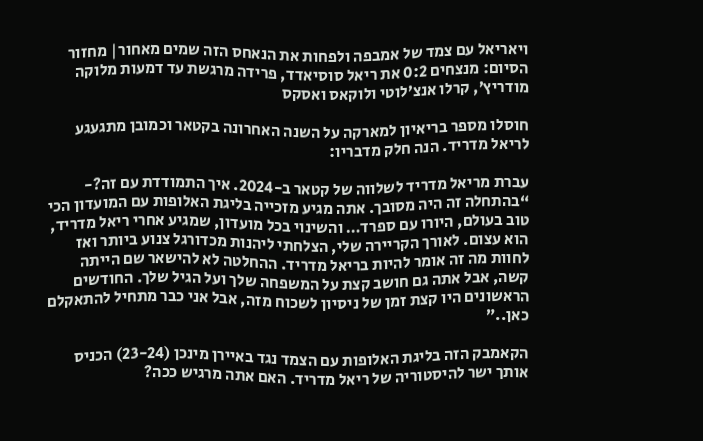ויאריאל עם צמד של אמבפה ולפחות את הנאחס הזה שמים מאחור| מחזור הסיום: מנצחים 0:2 את ריאל סוסיאדד, פרידה מרגשת עד דמעות מלוקה מודריץ’, קרלו אנצ’לוטי ולוקאס ואסקס

חוסלו מספר בריאיון למארקה על השנה האחרונה בקטאר וכמובן מתגעגע לריאל מדריד. הנה חלק מדבריו:

עברת מריאל מדריד לשלווה של קטאר ב-2024. איך התמודדת עם זה?- “בהתחלה זה היה מסובך. אתה מגיע מזכייה בליגת האלופות עם המועדון הכי טוב בעולם, היורו עם ספרד… והשינוי בכל מועדון, שמגיע אחרי ריאל מדריד, הוא עצום. לאורך הקריירה שלי, הצלחתי ליהנות מכדורגל צנוע ביותר ואז לחוות מה זה אומר להיות בריאל מדריד. ההחלטה לא להישאר שם הייתה קשה, אבל אתה גם חושב קצת על המשפחה שלך ועל הגיל שלך. החודשים הראשונים היו קצת זמן של ניסיון לשכוח מזה, אבל אני כבר מתחיל להתאקלם כאן..”

הקאמבק הזה בליגת האלופות עם הצמד נגד באיירן מינכן (23-24) הכניס אותך ישר להיסטוריה של ריאל מדריד. האם אתה מרגיש ככה?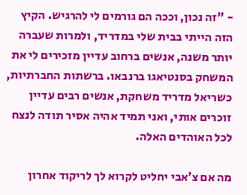- "זה נכון, וככה הם גורמים לי להרגיש. הקיץ הזה הייתי בבית שלי במדריד, ולמרות שעברה יותר משנה, אנשים ברחוב עדיין מזכירים לי את המשחק בסנטיאגו ברנבאו. ברשתות החברתיות, כשריאל מדריד משחקת, אנשים רבים עדיין זוכרים אותי, ואני תמיד אהיה אסיר תודה לנצח לכל האוהדים האלה.

מה אם צ’אבי יחליט לקרוא לך לריקוד אחרון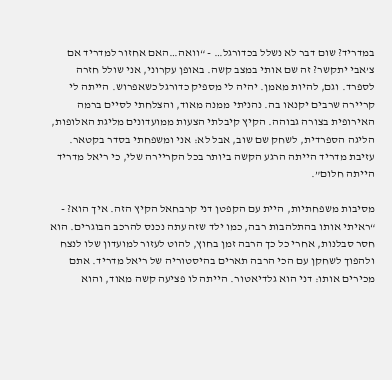במדריד? שום דבר לא נשלל בכדורגל… - “וואה…האם אחזור למדריד אם צ’אבי יתקשר? זה שם אותי במצב קשה. באופן עקרוני, אני שולל חזרה לספרד. וגם, להיות מאמן. יהיה לי מספיק כדורגל כשאפרוש. הייתה לי קריירה שרבים יקנאו בה. נהניתי ממנה מאוד, והצלחתי לסיים ברמה האירופית בצורה גבוהה. הקיץ קיבלתי הצעות ממועדונים מליגת האלופות, הליגה הספרדית, לשחק שם שוב, אבל לא: אני ומשפחתי בסדר בקטאר. עזיבת מדריד הייתה הרגע הקשה ביותר בכל הקריירה שלי, כי ריאל מדריד הייתה חלום”.

מסיבות משפחתיות, היית עם הקפטן דני קרבחאל הקיץ הזה. איך הוא? - “ראיתי אותו בהתלהבות רבה, כמו ילד שזה עתה נכנס להרכב הבוגרים. הוא חסר סבלנות, אחרי כל כך הרבה זמן בחוץ, להוט לעזור למועדון שלו לנצח ולהפוך לשחקן עם הכי הרבה תארים בהיסטוריה של ריאל מדריד. אתם מכירים אותו: דני הוא גלדיאטור. הייתה לו פציעה קשה מאוד, והוא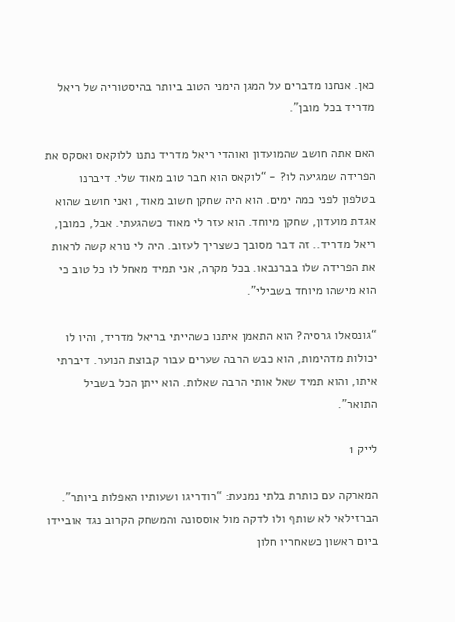כאן. אנחנו מדברים על המגן הימני הטוב ביותר בהיסטוריה של ריאל מדריד בכל מובן”.

האם אתה חושב שהמועדון ואוהדי ריאל מדריד נתנו ללוקאס ואסקס את הפרידה שמגיעה לו? - “לוקאס הוא חבר טוב מאוד שלי. דיברנו בטלפון לפני כמה ימים. הוא היה שחקן חשוב מאוד, ואני חושב שהוא אגדת מועדון, שחקן מיוחד. הוא עזר לי מאוד כשהגעתי. אבל, כמובן, ריאל מדריד.. זה דבר מסובך כשצריך לעזוב. היה לי נורא קשה לראות את הפרידה שלו בברנבאו. בכל מקרה, אני תמיד מאחל לו כל טוב כי הוא מישהו מיוחד בשבילי”.

“גונסאלו גרסיה? הוא התאמן איתנו כשהייתי בריאל מדריד, והיו לו יכולות מדהימות, הוא כבש הרבה שערים עבור קבוצת הנוער. דיברתי איתו, והוא תמיד שאל אותי הרבה שאלות. הוא ייתן הכל בשביל התואר”.

לייק 1

המארקה עם כותרת בלתי נמנעת: “רודריגו ושעותיו האפלות ביותר”. הברזילאי לא שותף ולו לדקה מול אוססונה והמשחק הקרוב נגד אוביידו ביום ראשון כשאחריו חלון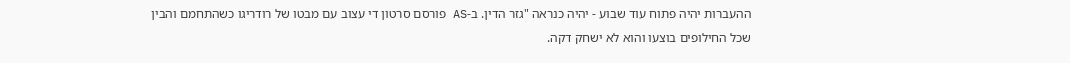ההעברות יהיה פתוח עוד שבוע - יהיה כנראה "גזר הדין. ב-AS פורסם סרטון די עצוב עם מבטו של רודריגו כשהתחמם והבין שכל החילופים בוצעו והוא לא ישחק דקה.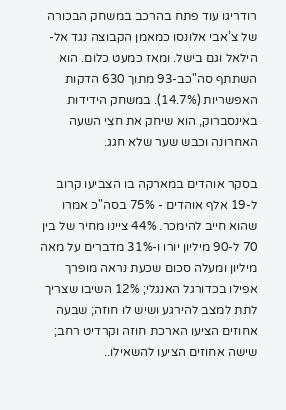רודריגו עוד פתח בהרכב במשחק הבכורה של צ’אבי אלונסו כמאמן הקבוצה נגד אל-הילאל וגם בישל. ומאז כמעט כלום. הוא השתתף סה"כב-93 מתוך 630 הדקות האפשריות (14.7%). במשחק הידידות באינסברוק, הוא שיחק את חצי השעה האחרונה וכבש שער שלא חגג.

בסקר אוהדים במארקה בו הצביעו קרוב ל-19 אלף אוהדים - 75% בסה"כ אמרו שהוא חייב להימכר. 44% ציינו מחיר של בין 70 ל-90 מיליון יורו ו-31% מדברים על מאה מיליון ומעלה סכום שכעת נראה מופרך אפילו בכדורגל האנגלי; 12% השיבו שצריך לתת למצב להירגע ושיש לו חוזה; שבעה אחוזים הציעו הארכת חוזה וקרדיט רחב; שישה אחוזים הציעו להשאילו..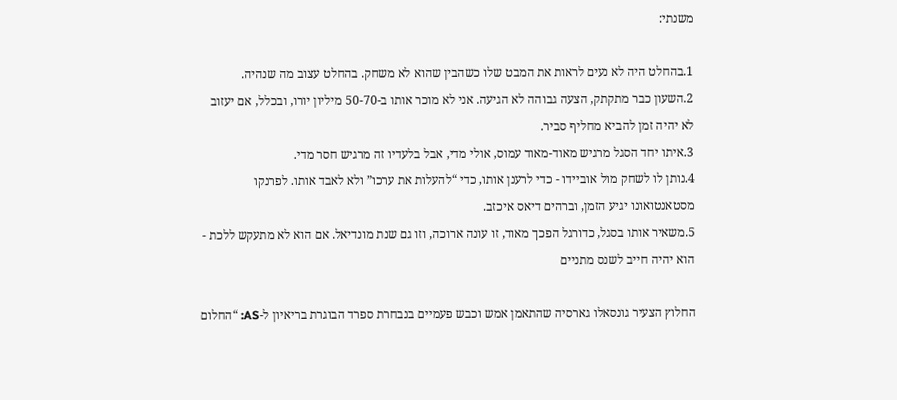משנתי:

1.בהחלט היה לא נעים לראות את המבט שלו כשהבין שהוא לא משחק. בהחלט עצוב מה שנהיה.
2.השעון כבר מתקתק, הצעה גבוהה לא הגיעה. אני לא מוכר אותו ב-50-70 מיליון יורו, ובכלל, אם יעזוב לא יהיה זמן להביא מחליף סביר.
3.איתו יחד הסגל מרגיש מאוד-מאוד עמוס, אולי מדי, אבל בלעדיו זה מרגיש חסר מדי.
4.נותן לו לשחק מול אוביידו - כדי לרענן אותו, כדי “להעלות את ערכו” ולא לאבד אותו. לפרנקו מסטאנטואונו יגיע הזמן, וברהים דיאס איכזב.
5.משאיר אותו בסגל, כדורגל הפכך מאוד, זו עונה ארוכה, וזו גם שנת מונדיאל. אם הוא לא מתעקש ללכת - הוא יהיה חייב לשנס מתניים

החלוץ הצעיר גונסאלו גארסיה שהתאמן אמש וכבש פעמיים בנבחרת ספרד הבוגרת בריאיון ל-AS: “החלום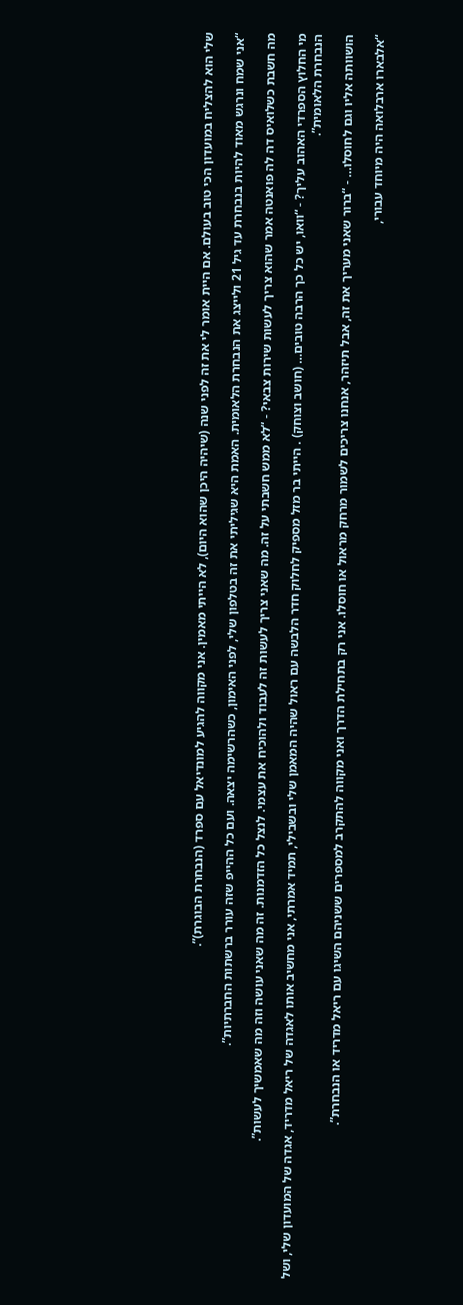שלי הוא להצליח במועדון הכי טוב בעולם. אם היית אומר לי את זה לפני שנה (שיהיה היכן שהוא היום), לא הייתי מאמין. אני מקווה להגיע למונדיאל עם ספרד (הנבחרת הבוגרת)”.

“אני שמח ונרגש מאוד להיות בנבחרת עד גיל 21 ולייצג את הנבחרת הלאומית. האמת היא שגיליתי את זה בטלפון שלי, לפני האימון, כשהרשימה יצאה. ועם כל ההייפ שזה עורר ברשתות החברתיות”.

מה חשבת כשלואיס דה לה פואנטה אמר שהוא צריך לעשות שירות צבאי? - “לא ממש חשבתי על זה. מה שאני צריך לעשות זה לעבוד ולהוכיח את עצמי. לנצל כל הזדמנות. זה מה שאני עושה וזה מה שאמשיך לעשות”.

מי החלוץ הספרדי האהוב עליך? - “וואו, יש כל כך הרבה טובים… (חושב וצוחק) . הייתי בר מזל מספיק לחלוק חדר הלבשה עם ראול שהיה המאמן שלי ובשבילי, תמיד אמרתי, אני מחשיב אותו לאגדה של ריאל מדריד, אגדה של המועדון שלי, ושל הנבחרת הלאומית”.

הושוותה אליו וגם לחוסלו… - “ברור שאני מעריך את זה, אבל תיזהר, אנחנו צריכים לשמור מרחק מראול או חוסלו. אני רק בתחילת הדרך ואני מקווה להתקרב למספרים ששניהם השיגו עם ריאל מדריד או הנבחרת”.

“אלבארו ארבלואה היה מיוחד עבורי,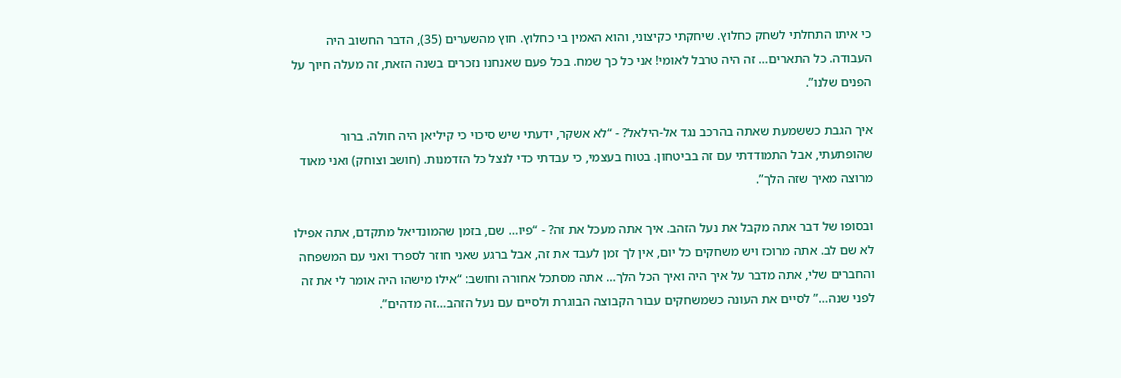כי איתו התחלתי לשחק כחלוץ. שיחקתי כקיצוני, והוא האמין בי כחלוץ. חוץ מהשערים (35), הדבר החשוב היה העבודה. כל התארים… זה היה טרבל לאומי! אני כל כך שמח. בכל פעם שאנחנו נזכרים בשנה הזאת, זה מעלה חיוך על הפנים שלנו”.

איך הגבת כששמעת שאתה בהרכב נגד אל-הילאל? - “לא אשקר, ידעתי שיש סיכוי כי קיליאן היה חולה. ברור שהופתעתי, אבל התמודדתי עם זה בביטחון. בטוח בעצמי, כי עבדתי כדי לנצל כל הזדמנות. (חושב וצוחק) ואני מאוד מרוצה מאיך שזה הלך”.

ובסופו של דבר אתה מקבל את נעל הזהב. איך אתה מעכל את זה? - “פיו… שם, בזמן שהמונדיאל מתקדם, אתה אפילו לא שם לב. אתה מרוכז ויש משחקים כל יום, אין לך זמן לעבד את זה, אבל ברגע שאני חוזר לספרד ואני עם המשפחה והחברים שלי, אתה מדבר על איך היה ואיך הכל הלך… אתה מסתכל אחורה וחושב: “אילו מישהו היה אומר לי את זה לפני שנה…” לסיים את העונה כשמשחקים עבור הקבוצה הבוגרת ולסיים עם נעל הזהב…זה מדהים”.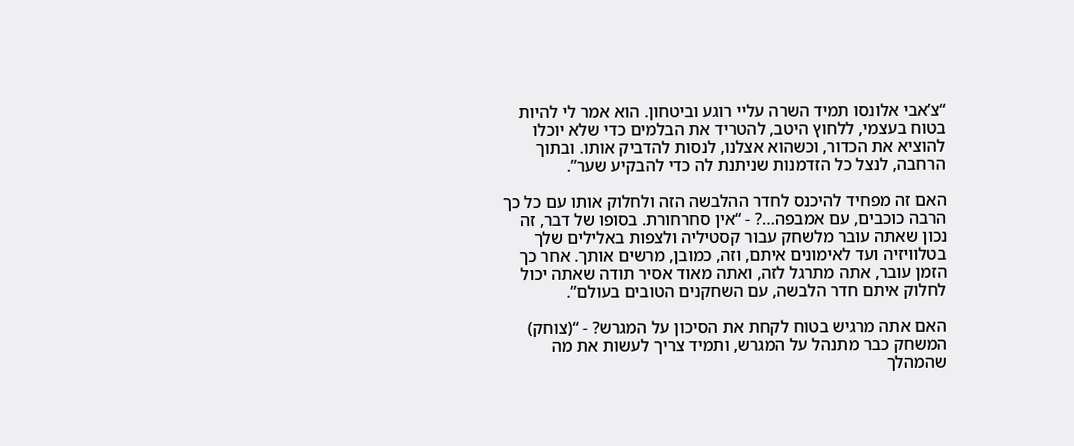“צ’אבי אלונסו תמיד השרה עליי רוגע וביטחון. הוא אמר לי להיות בטוח בעצמי, ללחוץ היטב, להטריד את הבלמים כדי שלא יוכלו להוציא את הכדור, וכשהוא אצלנו, לנסות להדביק אותו. ובתוך הרחבה, לנצל כל הזדמנות שניתנת לה כדי להבקיע שער”.

האם זה מפחיד להיכנס לחדר ההלבשה הזה ולחלוק אותו עם כל כך הרבה כוכבים, עם אמבפה…? - “אין סחרחורת. בסופו של דבר, זה נכון שאתה עובר מלשחק עבור קסטיליה ולצפות באלילים שלך בטלוויזיה ועד לאימונים איתם, וזה, כמובן, מרשים אותך. אחר כך הזמן עובר, אתה מתרגל לזה, ואתה מאוד אסיר תודה שאתה יכול לחלוק איתם חדר הלבשה, עם השחקנים הטובים בעולם”.

האם אתה מרגיש בטוח לקחת את הסיכון על המגרש? - “(צוחק) המשחק כבר מתנהל על המגרש, ותמיד צריך לעשות את מה שהמהלך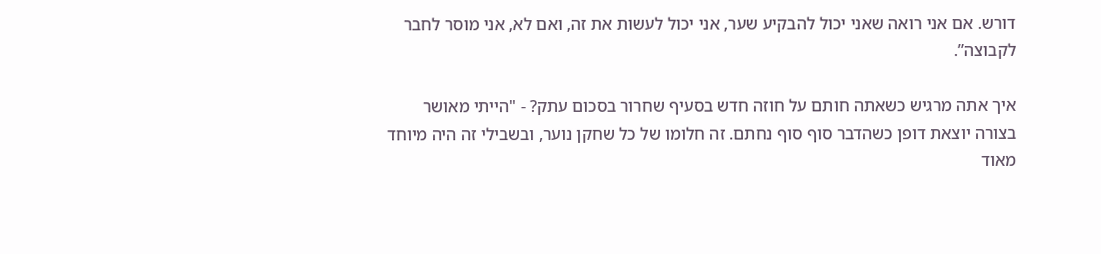דורש. אם אני רואה שאני יכול להבקיע שער, אני יכול לעשות את זה, ואם לא, אני מוסר לחבר לקבוצה”.

איך אתה מרגיש כשאתה חותם על חוזה חדש בסעיף שחרור בסכום עתק? - "הייתי מאושר בצורה יוצאת דופן כשהדבר סוף סוף נחתם. זה חלומו של כל שחקן נוער, ובשבילי זה היה מיוחד מאוד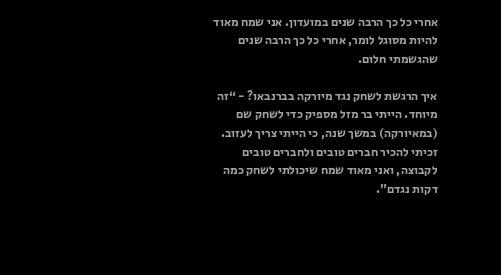אחרי כל כך הרבה שנים במועדון. אני שמח מאוד להיות מסוגל לומר, אחרי כל כך הרבה שנים שהגשמתי חלום.

איך הרגשת לשחק נגד מיורקה בברנבאו? - “זה מיוחד. הייתי בר מזל מספיק כדי לשחק שם (במאיורקה) במשך שנה, כי הייתי צריך לעזוב. זכיתי להכיר חברים טובים ולחברים טובים לקבוצה, ואני מאוד שמח שיכולתי לשחק כמה דקות נגדם”.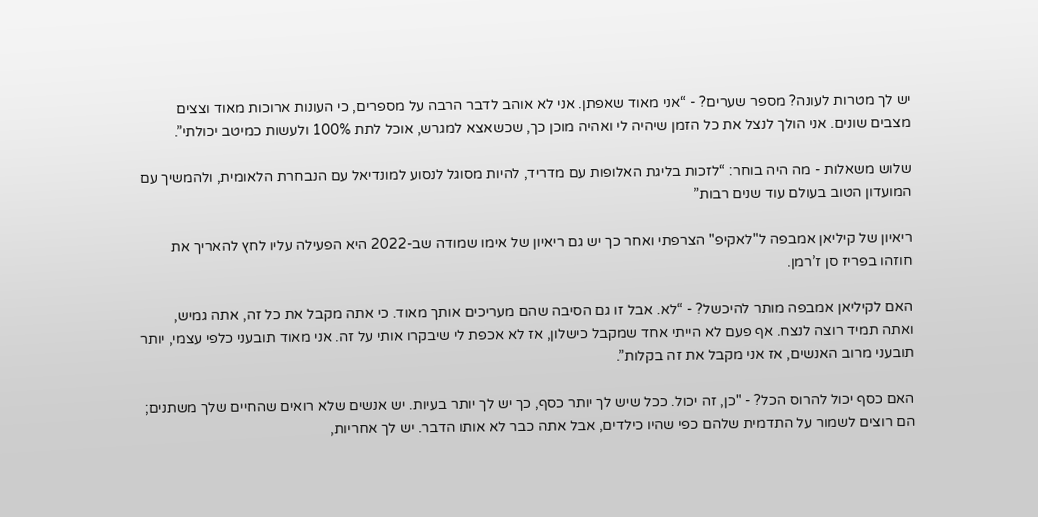יש לך מטרות לעונה? מספר שערים? - “אני מאוד שאפתן. אני לא אוהב לדבר הרבה על מספרים, כי העונות ארוכות מאוד וצצים מצבים שונים. אני הולך לנצל את כל הזמן שיהיה לי ואהיה מוכן כך, שכשאצא למגרש, אוכל לתת 100% ולעשות כמיטב יכולתי”.

שלוש משאלות - מה היה בוחר: “לזכות בליגת האלופות עם מדריד, להיות מסוגל לנסוע למונדיאל עם הנבחרת הלאומית, ולהמשיך עם המועדון הטוב בעולם עוד שנים רבות”

ריאיון של קיליאן אמבפה ל"לאקיפ" הצרפתי ואחר כך יש גם ריאיון של אימו שמודה שב-2022 היא הפעילה עליו לחץ להאריך את חוזהו בפריז סן ז’רמן.

האם לקיליאן אמבפה מותר להיכשל? - “לא. אבל זו גם הסיבה שהם מעריכים אותך מאוד. כי אתה מקבל את כל זה, אתה גמיש, ואתה תמיד רוצה לנצח. אף פעם לא הייתי אחד שמקבל כישלון, אז לא אכפת לי שיבקרו אותי על זה. אני מאוד תובעני כלפי עצמי, יותר תובעני מרוב האנשים, אז אני מקבל את זה בקלות”.

האם כסף יכול להרוס הכל? - "כן, זה יכול. ככל שיש לך יותר כסף, כך יש לך יותר בעיות. יש אנשים שלא רואים שהחיים שלך משתנים; הם רוצים לשמור על התדמית שלהם כפי שהיו כילדים, אבל אתה כבר לא אותו הדבר. יש לך אחריות,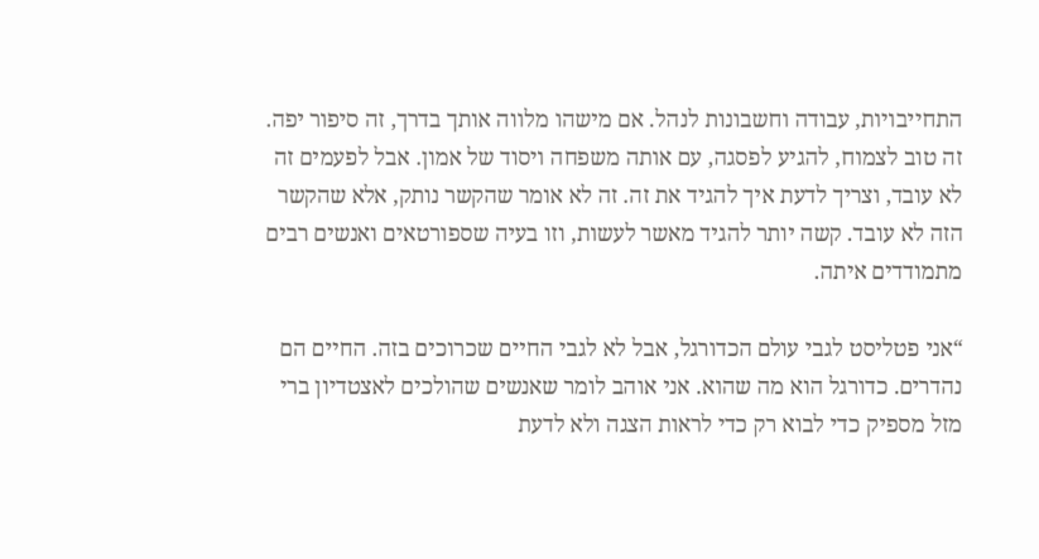התחייבויות, עבודה וחשבונות לנהל. אם מישהו מלווה אותך בדרך, זה סיפור יפה. זה טוב לצמוח, להגיע לפסגה, עם אותה משפחה ויסוד של אמון. אבל לפעמים זה לא עובד, וצריך לדעת איך להגיד את זה. זה לא אומר שהקשר נותק, אלא שהקשר הזה לא עובד. קשה יותר להגיד מאשר לעשות, וזו בעיה שספורטאים ואנשים רבים מתמודדים איתה.

“אני פטליסט לגבי עולם הכדורגל, אבל לא לגבי החיים שכרוכים בזה. החיים הם נהדרים. כדורגל הוא מה שהוא. אני אוהב לומר שאנשים שהולכים לאצטדיון ברי מזל מספיק כדי לבוא רק כדי לראות הצגה ולא לדעת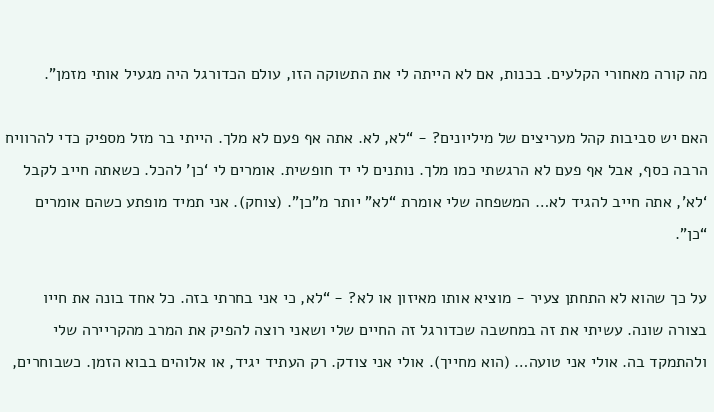מה קורה מאחורי הקלעים. בכנות, אם לא הייתה לי את התשוקה הזו, עולם הכדורגל היה מגעיל אותי מזמן”.

האם יש סביבות קהל מעריצים של מיליונים? - “לא, לא. אתה אף פעם לא מלך. הייתי בר מזל מספיק כדי להרוויח הרבה כסף, אבל אף פעם לא הרגשתי כמו מלך. נותנים לי יד חופשית. אומרים לי ‘כן’ להכל. כשאתה חייב לקבל ‘לא’, אתה חייב להגיד לא… המשפחה שלי אומרת “לא” יותר מ"כן”. (צוחק). אני תמיד מופתע כשהם אומרים “כן”.

על כך שהוא לא התחתן צעיר - מוציא אותו מאיזון או לא? - “לא, כי אני בחרתי בזה. כל אחד בונה את חייו בצורה שונה. עשיתי את זה במחשבה שכדורגל זה החיים שלי ושאני רוצה להפיק את המרב מהקריירה שלי ולהתמקד בה. אולי אני טועה… (הוא מחייך). אולי אני צודק. רק העתיד יגיד, או אלוהים בבוא הזמן. כשבוחרים,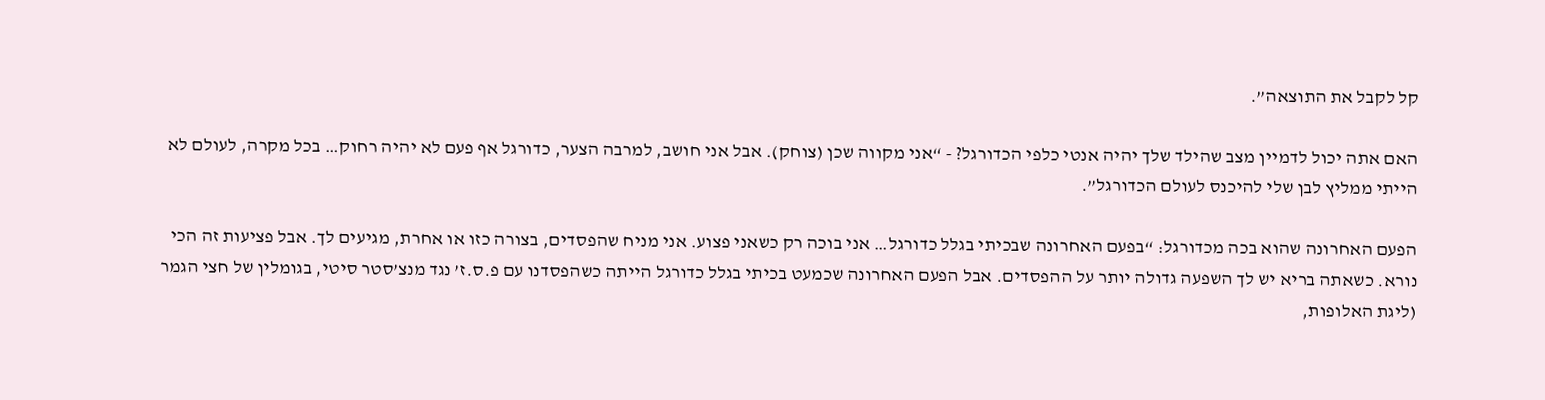קל לקבל את התוצאה”.

האם אתה יכול לדמיין מצב שהילד שלך יהיה אנטי כלפי הכדורגל? - “אני מקווה שכן (צוחק). אבל אני חושב, למרבה הצער, כדורגל אף פעם לא יהיה רחוק… בכל מקרה, לעולם לא הייתי ממליץ לבן שלי להיכנס לעולם הכדורגל”.

הפעם האחרונה שהוא בכה מכדורגל: “בפעם האחרונה שבכיתי בגלל כדורגל… אני בוכה רק כשאני פצוע. אני מניח שהפסדים, בצורה כזו או אחרת, מגיעים לך. אבל פציעות זה הכי נורא. כשאתה בריא יש לך השפעה גדולה יותר על ההפסדים. אבל הפעם האחרונה שכמעט בכיתי בגלל כדורגל הייתה כשהפסדנו עם פ.ס.ז’ נגד מנצ’סטר סיטי, בגומלין של חצי הגמר (ליגת האלופות,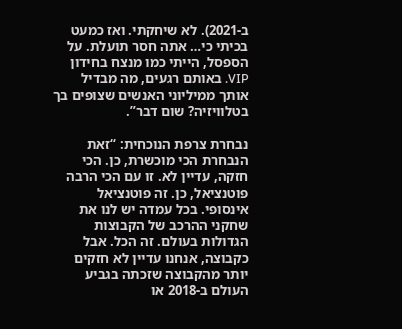ב-2021). לא שיחקתי. ואז כמעט בכיתי כי… אתה חסר תועלת. על הספסל, הייתי כמו מנצח בחידון VIP. באותם רגעים, מה מבדיל אותך ממיליוני האנשים שצופים בך בטלוויזיה? שום דבר”.

נבחרת צרפת הנוכחית: “זאת הנבחרת הכי מוכשרת, כן. הכי חזקה, עדיין לא. זו עם הכי הרבה פוטנציאל, כן. זה פוטנציאל אינסופי. בכל עמדה יש לנו את שחקני ההרכב של הקבוצות הגדולות בעולם. זה הכל. אבל כקבוצה, אנחנו עדיין לא חזקים יותר מהקבוצה שזכתה בגביע העולם ב-2018 או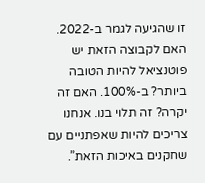זו שהגיעה לגמר ב-2022. האם לקבוצה הזאת יש פוטנציאל להיות הטובה ביותר? ב-100%. האם זה יקרה? זה תלוי בנו. אנחנו צריכים להיות שאפתניים עם שחקנים באיכות הזאת”.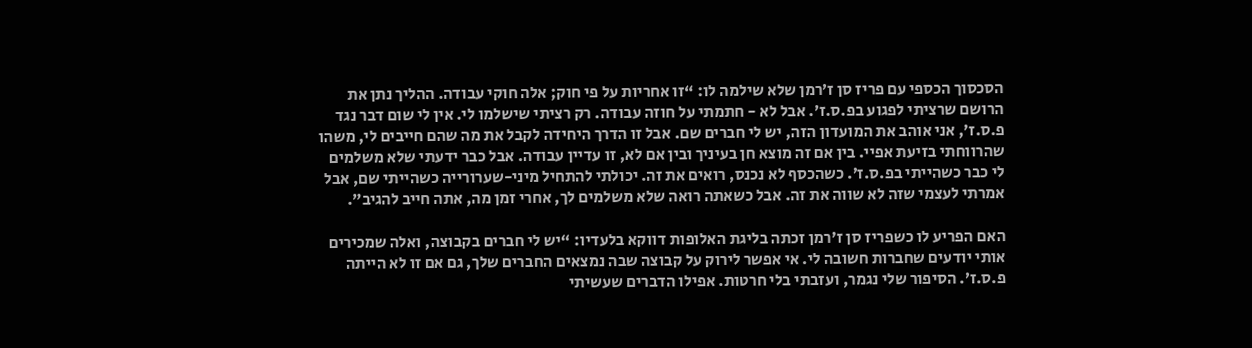הסכסוך הכספי עם פריז סן ז’רמן שלא שילמה לו: “זו אחריות על פי חוק; אלה חוקי עבודה. ההליך נתן את הרושם שרציתי לפגוע בפ.ס.ז’. אבל לא - חתמתי על חוזה עבודה. רק רציתי שישלמו לי. אין לי שום דבר נגד פ.ס.ז’, אני אוהב את המועדון הזה, יש לי חברים שם. אבל זו הדרך היחידה לקבל את מה שהם חייבים לי, משהו שהרווחתי בזיעת אפיי. בין אם זה מוצא חן בעיניך ובין אם לא, זו עדיין עבודה. אבל כבר ידעתי שלא משלמים לי כבר כשהייתי בפ.ס.ז’. כשהכסף לא נכנס, רואים את זה. יכולתי להתחיל מיני-שערורייה כשהייתי שם, אבל אמרתי לעצמי שזה לא שווה את זה. אבל כשאתה רואה שלא משלמים לך, אחרי זמן מה, אתה חייב להגיב”.

האם הפריע לו כשפריז סן ז’רמן זכתה בליגת האלופות דווקא בלעדיו: “יש לי חברים בקבוצה, ואלה שמכירים אותי יודעים שחברות חשובה לי. אי אפשר לירוק על קבוצה שבה נמצאים החברים שלך, גם אם זו לא הייתה פ.ס.ז’. הסיפור שלי נגמר, ועזבתי בלי חרטות. אפילו הדברים שעשיתי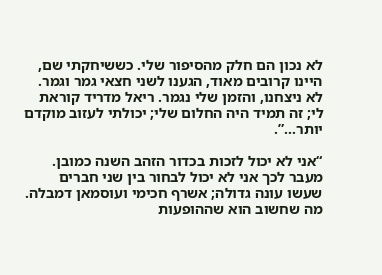לא נכון הם חלק מהסיפור שלי. כששיחקתי שם, היינו קרובים מאוד, הגענו לשני חצאי גמר וגמר. לא ניצחנו, והזמן שלי נגמר. ריאל מדריד קוראת לי; זה תמיד היה החלום שלי; יכולתי לעזוב מוקדם יותר…”.

“אני לא יכול לזכות בכדור הזהב השנה כמובן. מעבר לכך אני לא יכול לבחור בין שני חברים שעשו עונה גדולה; אשרף חכימי ועוסמאן דמבלה. מה שחשוב הוא שההופעות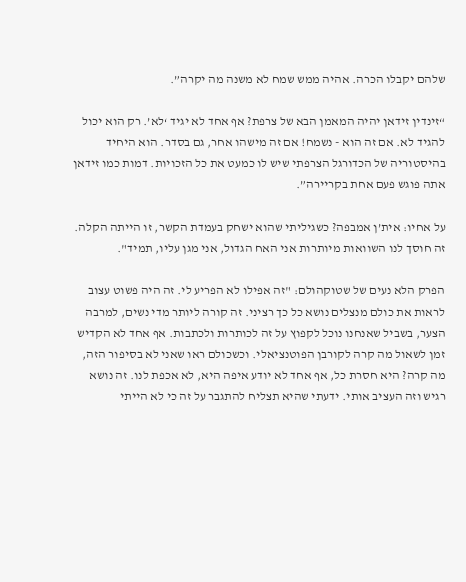שלהם יקבלו הכרה. אהיה ממש שמח לא משנה מה יקרה”.

“זינדין זידאן יהיה המאמן הבא של צרפת? אף אחד לא יגיד ‘לא’. רק הוא יכול להגיד לא. אם זה הוא - נשמח! אם זה מישהו אחר, גם בסדר. הוא היחיד בהיסטוריה של הכדורגל הצרפתי שיש לו כמעט את כל הזכויות. דמות כמו זידאן אתה פוגש פעם אחת בקריירה”.

על אחיו: אית’ן אמבפה? כשגיליתי שהוא ישחק בעמדת הקשר, זו הייתה הקלה. זה חוסך לנו השוואות מיותרות אני האח הגדול, אני מגן עליו, תמיד".

הפרק הלא נעים של שטוקהולם: "זה אפילו לא הפריע לי. זה היה פשוט עצוב לראות את כולם מנצלים נושא כל כך רציני. זה קורה ליותר מדי נשים, למרבה הצער, בשביל שאנחנו נוכל לקפוץ על זה לכותרות ולכתבות. אף אחד לא הקדיש זמן לשאול מה קרה לקורבן הפוטנציאלי. וכשכולם ראו שאני לא בסיפור הזה, מה קרה? היא חסרת כל, אף אחד לא יודע איפה היא, לא אכפת לנו. זה נושא רגיש וזה העציב אותי. ידעתי שהיא תצליח להתגבר על זה כי לא הייתי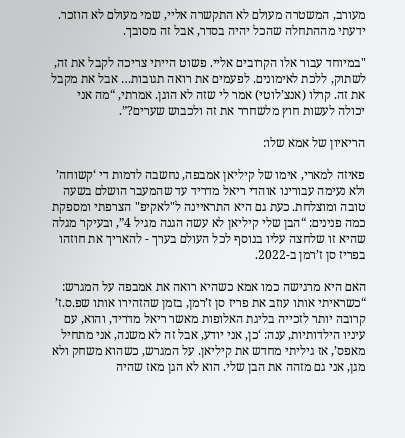מעורב, המשטרה מעולם לא התקשרה אליי, שמי מעולם לא הוזכר. ידעתי מההתחלה שהכל יהיה בסדר, אבל זה מסובך.

"במיוחד עבור אלו הקרובים אליי. פשוט הייתי צריכה לקבל את זה, לשתוק, ללכת לאימונים. לפעמים את רואה תגובות… אבל את מקבל את זה. קרלו (אנצ’לוטי) אמר לי שזה לא הוגן. אמרתי, “מה אני יכולה לעשות חוץ מלשחרר את זה ולכבוש שערים?”.

הריאיון של אמא שלו:

פאיזה למארי, אימו של קיליאן אמבפה, נחשבה לדמות די ‘קשוחה’ ולא נעימה עבורינו אוהדי ריאל מדריד עד שהמעבר הושלם בשעה טובה ומוצלחת. כעת גם היא התראיינה ל"לאקיפ" הצרפתי ומספקת כמה פנינים: “הבן שלי קיליאן לא עשה הגנה מגיל 4”, ובעיקר מגלה שהיא זו שלחצה עליו בנוסף לכל העולם בערך - להאריך את חוזהו בפריז סן ז’רמן ב-2022.

האם היא מרגישה כמו אמא כשהיא רואה את אמבפה על המגרש: “כשראיתי אותו עוזב את פריז סן ז’רמן, בזמן שהזהירו אותו שפ.ס.ז’ קרובה יותר לזכייה בליגת האלופות מאשר ריאל מדריד, והוא, עם עיניו הילדותיות, ענה: ‘כן, אני יודע, אבל זה לא משנה, אני מתחיל מאפס’, אז גיליתי מחדש את קיליאן. על המגרש, כשהוא משחק ולא מגן, אני גם מזהה את הבן שלי. הוא לא הגן מאז שהיה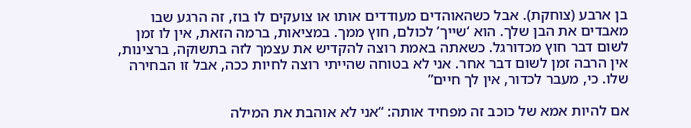בן ארבע (צוחקת). אבל כשהאוהדים מעודדים אותו או צועקים לו בוז, זה הרגע שבו מאבדים את הבן שלך. הוא ‘שייך’ לכולם, חוץ ממך. במציאות, ברמה הזאת, אין לו זמן לשום דבר חוץ מכדורגל. כשאתה באמת רוצה להקדיש את עצמך לזה בתשוקה, ברצינות, אין הרבה זמן לשום דבר אחר. אני לא בטוחה שהייתי רוצה לחיות ככה, אבל זו הבחירה שלו. כי, מעבר לכדור, אין לך חיים”

אם להיות אמא של כוכב זה מפחיד אותה: “אני לא אוהבת את המילה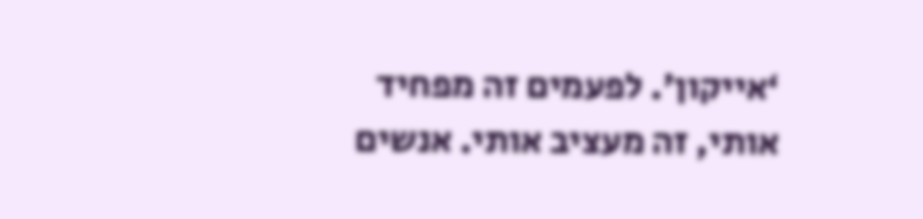‘אייקון’. לפעמים זה מפחיד אותי, זה מעציב אותי. אנשים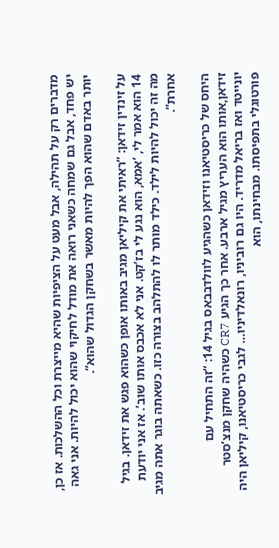מדברים רק על תהילה, אבל מעט על הציפיות שהיא מייצרת וכל ההשלכות. אז כן, יש פחד, אבל גם שמחה כשאני רואה את מודל לחיקוי שהוא יכול להיות. אני גאה יותר באדם שהוא הפך להיות מאשר בשחקן הגדול שהוא”.

על זינדין זידאן: “ראיתי את קיליאן מגיב באותו אופן כשהוא פגש את זידאן. בגיל 14 הוא אמר לי, ‘אמא, הוא נגע לי בז’קט. אני לא אכבס אותו שוב’. אז אני יודעת מה זה יכול להיות לילד. כילד מותר לו להתלהב בצורה כזו. כשאתה בוגר אתה מגיב אחרת”.

היחס של כריסטיאנו וזידאן כשהגיע לוולדבבאס בגיל 14: “זה התחיל עם זידאן,אותו הוא העריץ מגיל ארבע. אחר כך הגיע CR7 כשהיה שחקן מנצ’סטר יונייטד ואז בריאל מדריד. היו גם רוביניו, רונאלדיניו… לגבי כריסטיאנו, קיליאן היה פורטוגלי בתפיסתו. מבחינתו, הוא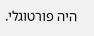היה פורטוגלי.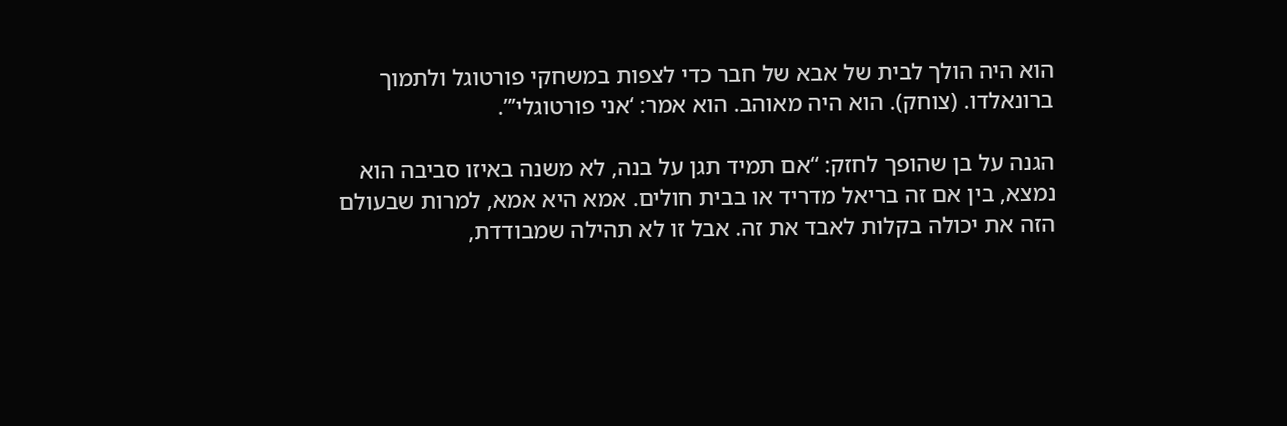הוא היה הולך לבית של אבא של חבר כדי לצפות במשחקי פורטוגל ולתמוך ברונאלדו. (צוחק). הוא היה מאוהב. הוא אמר: ‘אני פורטוגלי’”.

הגנה על בן שהופך לחזק: “אם תמיד תגן על בנה, לא משנה באיזו סביבה הוא נמצא, בין אם זה בריאל מדריד או בבית חולים. אמא היא אמא, למרות שבעולם הזה את יכולה בקלות לאבד את זה. אבל זו לא תהילה שמבודדת,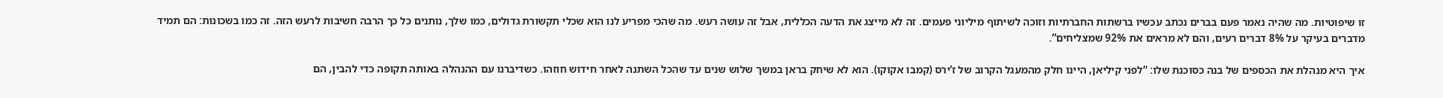זו שיפוטיות. מה שהיה נאמר פעם בברים נכתב עכשיו ברשתות החברתיות וזוכה לשיתוף מיליוני פעמים. זה לא מייצג את הדעה הכללית, אבל זה עושה רעש. מה שהכי מפריע לנו הוא שכלי תקשורת גדולים, כמו שלך, נותנים כל כך הרבה חשיבות לרעש הזה. זה כמו בשכונות: הם תמיד מדברים בעיקר על 8% דברים רעים, והם לא מראים את 92% שמצליחים”.

איך היא מנהלת את הכספים של בנה כסוכנת שלו: “לפני קיליאן, היינו חלק מהמעגל הקרוב של ז’ירס (קמבו אקוקו). הוא לא שיחק בראן במשך שלוש שנים עד שהכל השתנה לאחר חידוש חוזהו. כשדיברנו עם ההנהלה באותה תקופה כדי להבין, הם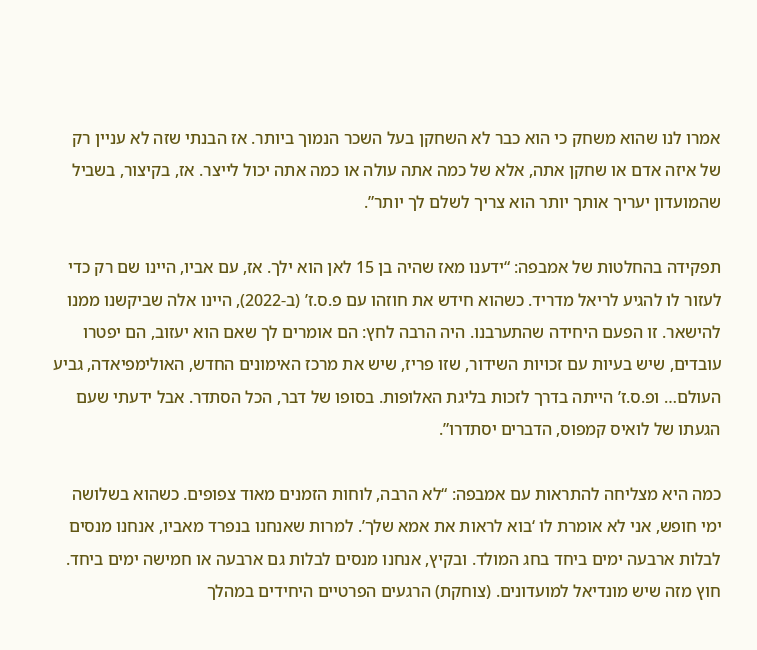אמרו לנו שהוא משחק כי הוא כבר לא השחקן בעל השכר הנמוך ביותר. אז הבנתי שזה לא עניין רק של איזה אדם או שחקן אתה, אלא של כמה אתה עולה או כמה אתה יכול לייצר. אז, בקיצור, בשביל שהמועדון יעריך אותך יותר הוא צריך לשלם לך יותר”.

תפקידה בהחלטות של אמבפה: “ידענו מאז שהיה בן 15 לאן הוא ילך. אז, עם אביו, היינו שם רק כדי לעזור לו להגיע לריאל מדריד. כשהוא חידש את חוזהו עם פ.ס.ז’ (ב-2022), היינו אלה שביקשנו ממנו להישאר. זו הפעם היחידה שהתערבנו. היה הרבה לחץ: הם אומרים לך שאם הוא יעזוב, הם יפטרו עובדים, שיש בעיות עם זכויות השידור, שזו פריז, שיש את מרכז האימונים החדש, האולימפיאדה, גביע העולם… ופ.ס.ז’ הייתה בדרך לזכות בליגת האלופות. בסופו של דבר, הכל הסתדר. אבל ידעתי שעם הגעתו של לואיס קמפוס, הדברים יסתדרו”.

כמה היא מצליחה להתראות עם אמבפה: “לא הרבה, לוחות הזמנים מאוד צפופים. כשהוא בשלושה ימי חופש, אני לא אומרת לו ‘בוא לראות את אמא שלך’. למרות שאנחנו בנפרד מאביו, אנחנו מנסים לבלות ארבעה ימים ביחד בחג המולד. ובקיץ, אנחנו מנסים לבלות גם ארבעה או חמישה ימים ביחד. חוץ מזה שיש מונדיאל למועדונים. (צוחקת) הרגעים הפרטיים היחידים במהלך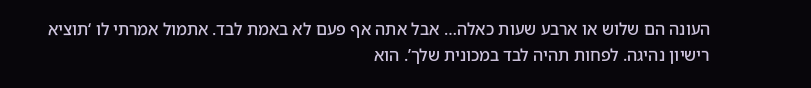העונה הם שלוש או ארבע שעות כאלה… אבל אתה אף פעם לא באמת לבד. אתמול אמרתי לו ‘תוציא רישיון נהיגה. לפחות תהיה לבד במכונית שלך’. הוא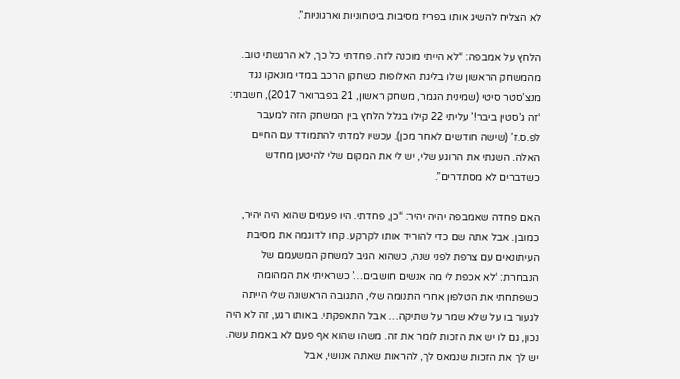לא הצליח להשיג אותו בפריז מסיבות ביטחוניות וארגוניות”.

הלחץ על אמבפה: “לא הייתי מוכנה לזה. פחדתי כל כך, לא הרגשתי טוב. מהמשחק הראשון שלו בליגת האלופות כשחקן הרכב במדי מונאקו נגד מנצ’סטר סיטי (שמינית הגמר, משחק ראשון, 21 בפברואר 2017), חשבתי: ‘זה ג’סטין ביבר!’ עליתי 22 קילו בגלל הלחץ בין המשחק הזה למעבר לפ.ס.ז’ (שישה חודשים לאחר מכן). עכשיו למדתי להתמודד עם החיים האלה. השגתי את הרוגע שלי, יש לי את המקום שלי להיטען מחדש כשדברים לא מסתדרים”.

האם פחדה שאמבפה יהיה יהיר: “כן, פחדתי. היו פעמים שהוא היה יהיר, כמובן. אבל אתה שם כדי להוריד אותו לקרקע. קחו לדוגמה את מסיבת העיתונאים עם צרפת לפני שנה, כשהוא הגיב למשחק המשעמם של הנבחרת: ‘לא אכפת לי מה אנשים חושבים…’ כשראיתי את המהומה כשפתחתי את הטלפון אחרי התנומה שלי, התגובה הראשונה שלי הייתה לגעור בו על שלא שמר על שתיקה… אבל התאפקתי. באותו רגע, זה לא היה נכון, גם לו יש את הזכות לומר את זה. משהו שהוא אף פעם לא באמת עשה. יש לך את הזכות שנמאס לך, להראות שאתה אנושי, אבל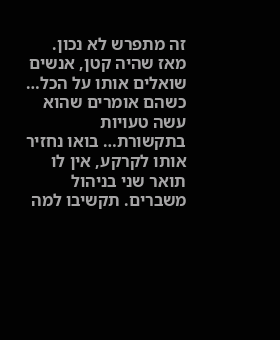זה מתפרש לא נכון. מאז שהיה קטן, אנשים שואלים אותו על הכל… כשהם אומרים שהוא עשה טעויות בתקשורת… בואו נחזיר אותו לקרקע, אין לו תואר שני בניהול משברים. תקשיבו למה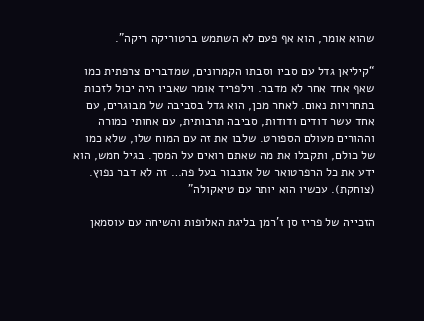שהוא אומר, הוא אף פעם לא השתמש ברטוריקה ריקה”.

“קיליאן גדל עם סביו וסבתו הקמרונים, שמדברים צרפתית כמו שאף אחד אחר לא מדבר. וילפריד אומר שאביו היה יכול לזכות בתחרויות נאום. לאחר מכן, הוא גדל בסביבה של מבוגרים, עם אחד עשר דודים ודודות, סביבה תרבותית, עם אחותי כמורה וההורים מעולם הספורט. שלבו את זה עם המוח שלו, שלא כמו של כולם, ותקבלו את מה שאתם רואים על המסך. בגיל חמש, הוא ידע את כל הרפרטואר של אזנבור בעל פה… זה לא דבר נפוץ. (צוחקת). עכשיו הוא יותר עם טיאקולה”

הזכייה של פריז סן ז’רמן בליגת האלופות והשיחה עם עוסמאן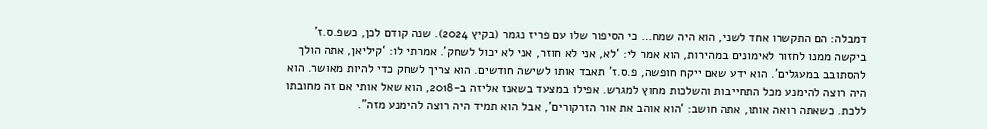דמבלה: הם התקשרו אחד לשני, הוא היה שמח… כי הסיפור שלו עם פריז נגמר (בקיץ 2024). שנה קודם לכן, כשפ.ס.ז’ ביקשה ממנו לחזור לאימונים במהירות, הוא אמר לי: ‘לא, אני לא חוזר, אני לא יכול לשחק’. אמרתי לו: ‘קיליאן, אתה הולך להסתובב במעגלים’. הוא ידע שאם ייקח חופשה, פ.ס.ז’ תאבד אותו לשישה חודשים. הוא צריך לשחק כדי להיות מאושר. הוא היה רוצה להימנע מכל התחייבות והשלכות מחוץ למגרש. אפילו במצעד בשאנז אליזה ב-2018, הוא שאל אותי אם זה מחובתו ללכת. כשאתה רואה אותו, אתה חושב: ‘הוא אוהב את אור הזרקורים’, אבל הוא תמיד היה רוצה להימנע מזה".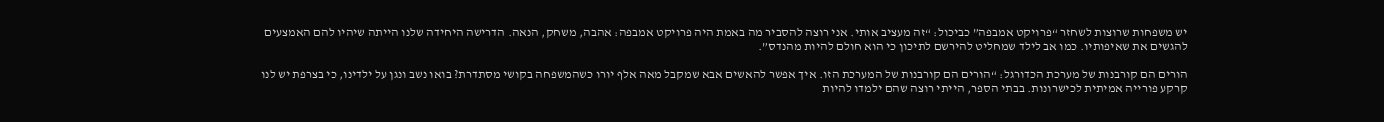יש משפחות שרוצות לשחזר “פרויקט אמבפה” כביכול: “זה מעציב אותי. אני רוצה להסביר מה באמת היה פרויקט אמבפה: אהבה, משחק, הנאה. הדרישה היחידה שלנו הייתה שיהיו להם האמצעים להגשים את שאיפותיו. כמו אב לילד שמחליט להירשם לתיכון כי הוא חולם להיות מהנדס”.

הורים הם קורבנות של מערכת הכדורגל: “הורים הם קורבנות של המערכת הזו. איך אפשר להאשים אבא שמקבל מאה אלף יורו כשהמשפחה בקושי מסתדרת? בואו נשב ונגן על ילדינו, כי בצרפת יש לנו קרקע פורייה אמיתית לכישרונות. בבתי הספר, הייתי רוצה שהם ילמדו להיות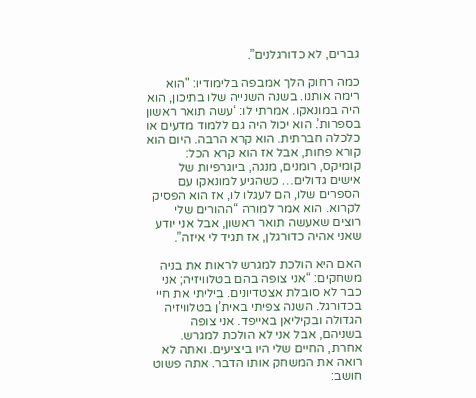גברים, לא כדורגלנים”.

כמה רחוק הלך אמבפה בלימודיו: "הוא רימה אותנו. בשנה השנייה שלו בתיכון, הוא היה במונאקו. אמרתי לו: ‘עשה תואר ראשון בספרות’. הוא יכול היה גם ללמוד מדעים או כלכלה חברתית. הוא קרא הרבה. היום הוא קורא פחות, אבל אז הוא קרא הכל: קומיקס, רומנים, מנגה, ביוגרפיות של אישים גדולים… כשהגיע למונאקו עם הספרים שלו, הם לעגלו לו, אז הוא הפסיק לקרוא. הוא אמר למורה “ההורים שלי רוצים שאעשה תואר ראשון, אבל אני יודע שאני אהיה כדורגלן, אז תגיד לי איזה”.

האם היא הולכת למגרש לראות את בניה משחקים: “אני צופה בהם בטלוויזיה; אני כבר לא סובלת אצטדיונים. ביליתי את חיי בכדורגל. השנה צפיתי באית’ן בטלוויזיה הגדולה ובקיליאן באייפד. אני צופה בשניהם, אבל אני לא הולכת למגרש. אחרת, החיים שלי היו ביציעים. ואתה לא רואה את המשחק אותו הדבר. אתה פשוט חושב: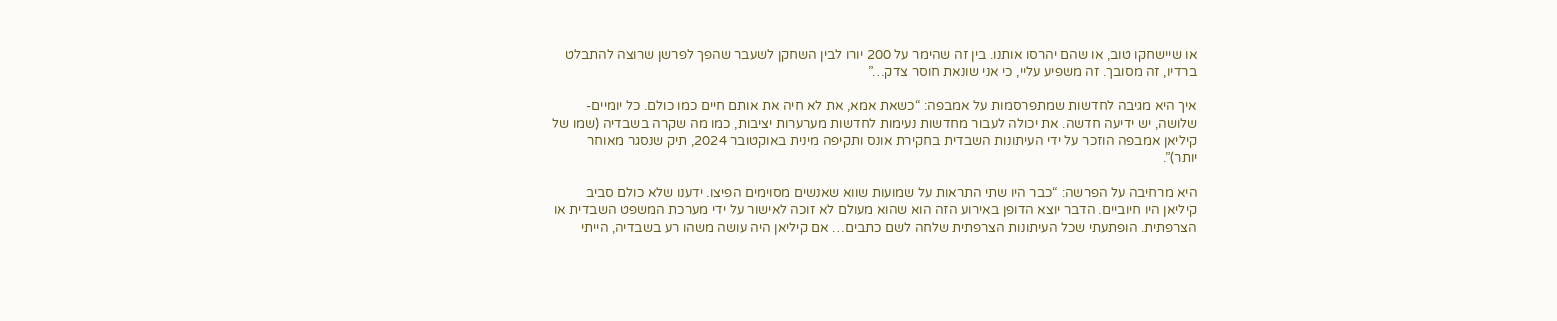או שיישחקו טוב, או שהם יהרסו אותנו. בין זה שהימר על 200 יורו לבין השחקן לשעבר שהפך לפרשן שרוצה להתבלט ברדיו, זה מסובך. זה משפיע עליי, כי אני שונאת חוסר צדק…”

איך היא מגיבה לחדשות שמתפרסמות על אמבפה: “כשאת אמא, את לא חיה את אותם חיים כמו כולם. כל יומיים-שלושה, יש ידיעה חדשה. את יכולה לעבור מחדשות נעימות לחדשות מערערות יציבות, כמו מה שקרה בשבדיה (שמו של קיליאן אמבפה הוזכר על ידי העיתונות השבדית בחקירת אונס ותקיפה מינית באוקטובר 2024, תיק שנסגר מאוחר יותר)”.

היא מרחיבה על הפרשה: “כבר היו שתי התראות על שמועות שווא שאנשים מסוימים הפיצו. ידענו שלא כולם סביב קיליאן היו חיוביים. הדבר יוצא הדופן באירוע הזה הוא שהוא מעולם לא זוכה לאישור על ידי מערכת המשפט השבדית או הצרפתית. הופתעתי שכל העיתונות הצרפתית שלחה לשם כתבים… אם קיליאן היה עושה משהו רע בשבדיה, הייתי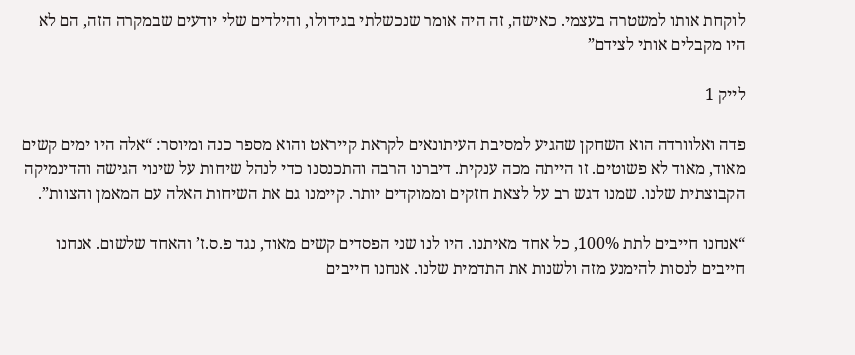לוקחת אותו למשטרה בעצמי. כאישה, זה היה אומר שנכשלתי בגידולו, והילדים שלי יודעים שבמקרה הזה, הם לא היו מקבלים אותי לצידם”

לייק 1

פדה ואלוורדה הוא השחקן שהגיע למסיבת העיתונאים לקראת קייראט והוא מספר כנה ומיוסר: “אלה היו ימים קשים מאוד, מאוד לא פשוטים. זו הייתה מכה ענקית. דיברנו הרבה והתכנסנו כדי לנהל שיחות על שינוי הגישה והדינמיקה הקבוצתית שלנו. שמנו דגש רב על לצאת חזקים וממוקדים יותר. קיימנו גם את השיחות האלה עם המאמן והצוות”.

“אנחנו חייבים לתת 100%, כל אחד מאיתנו. היו לנו שני הפסדים קשים מאוד, נגד פ.ס.ז’ והאחד שלשום. אנחנו חייבים לנסות להימנע מזה ולשנות את התדמית שלנו. אנחנו חייבים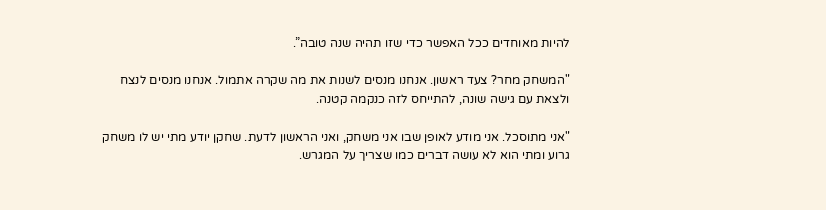להיות מאוחדים ככל האפשר כדי שזו תהיה שנה טובה”.

"המשחק מחר? צעד ראשון. אנחנו מנסים לשנות את מה שקרה אתמול. אנחנו מנסים לנצח ולצאת עם גישה שונה, להתייחס לזה כנקמה קטנה.

"אני מתוסכל. אני מודע לאופן שבו אני משחק, ואני הראשון לדעת. שחקן יודע מתי יש לו משחק גרוע ומתי הוא לא עושה דברים כמו שצריך על המגרש.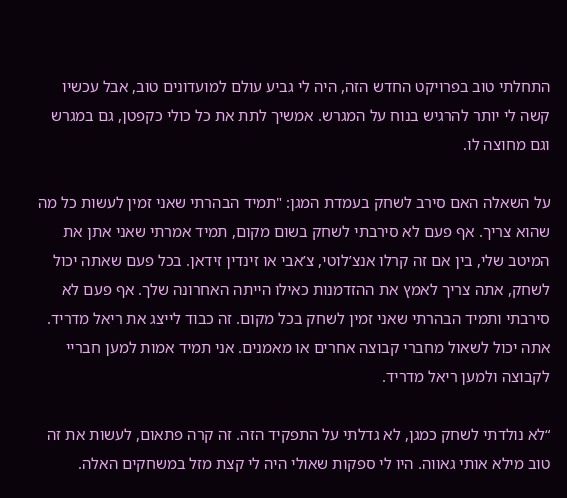התחלתי טוב בפרויקט החדש הזה, היה לי גביע עולם למועדונים טוב, אבל עכשיו קשה לי יותר להרגיש בנוח על המגרש. אמשיך לתת את כל כולי כקפטן, גם במגרש וגם מחוצה לו.

על השאלה האם סירב לשחק בעמדת המגן: "תמיד הבהרתי שאני זמין לעשות כל מה שהוא צריך. אף פעם לא סירבתי לשחק בשום מקום, תמיד אמרתי שאני אתן את המיטב שלי, בין אם זה קרלו אנצ’לוטי, צ’אבי או זינדין זידאן. בכל פעם שאתה יכול לשחק, אתה צריך לאמץ את ההזדמנות כאילו הייתה האחרונה שלך. אף פעם לא סירבתי ותמיד הבהרתי שאני זמין לשחק בכל מקום. זה כבוד לייצג את ריאל מדריד. אתה יכול לשאול מחברי קבוצה אחרים או מאמנים. אני תמיד אמות למען חבריי לקבוצה ולמען ריאל מדריד.

“לא נולדתי לשחק כמגן, לא גדלתי על התפקיד הזה. זה קרה פתאום, לעשות את זה טוב מילא אותי גאווה. היו לי ספקות שאולי היה לי קצת מזל במשחקים האלה.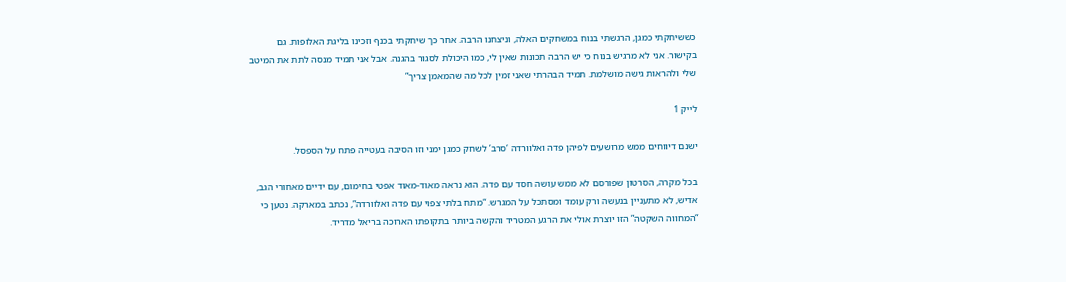כששיחקתי כמגן, הרגשתי בנוח במשחקים האלה, וניצחנו הרבה. אחר כך שיחקתי בכנף וזכינו בליגת האלופות. גם בקישור. אני לא מרגיש בנוח כי יש הרבה תכונות שאין לי, כמו היכולת לסגור בהגנה. אבל אני תמיד מנסה לתת את המיטב שלי ולהראות גישה מושלמת. תמיד הבהרתי שאני זמין לכל מה שהמאמן צריך”

לייק 1

ישנם דיווחים ממש מרושעים לפיהן פדה ואלוורדה ‘סרב’ לשחק כמגן ימני וזו הסיבה בעטייה פתח על הספסל.

בכל מקרה, הסרטון שפורסם לא ממש עושה חסד עם פדה. הוא נראה מאוד-מאוד אפטי בחימום, עם ידיים מאחורי הגב, אדיש, לא מתעניין בנעשה ורק עומד ומסתכל על המגרש. “מתח בלתי צפוי עם פדה ואלוורדה”, נכתב במארקה. נטען כי “המחווה השקטה” הזו יוצרת אולי את הרגע המטריד והקשה ביותר בתקופתו הארוכה בריאל מדריד.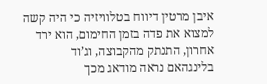איבן מרטין דיווח בטלוויזיה כי היה קשה למצוא את פדה בזמן החימום, הוא ירד אחרון, התנתק מהקבוצה, וג’וד בלינגהאם נראה מודאג מכך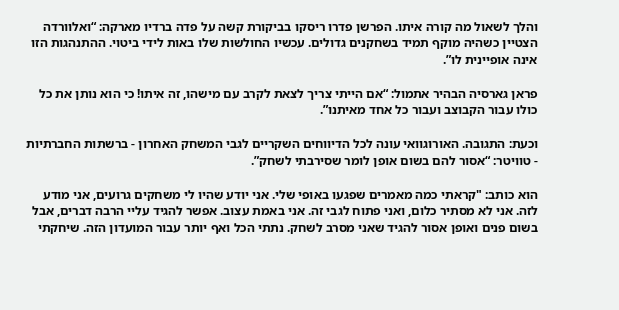והלך לשאול מה קורה איתו. הפרשן פדרו ריסקו בביקורת קשה על פדה ברדיו מארקה: “ואלוורדה הצטיין כשהיה מוקף תמיד בשחקנים גדולים. עכשיו החולשות שלו באות לידי ביטוי. ההתנהגות הזו אינה אופיינית לו”.

פראן גארסיה הבהיר אתמול: “אם הייתי צריך לצאת לקרב עם מישהו, זה איתו! כי הוא נותן את כל כולו עבור הקבוצב ועבור כל אחד מאיתנו”.

וכעת: התגובה. האורוגוואי עונה לכל הדיווחים השקריים לגבי המשחק האחרון - ברשתות החברתיות - טוויטר: “אסור להם בשום אופן לומר שסירבתי לשחק”.

הוא כותב: "קראתי כמה מאמרים שפגעו באופי שלי. אני יודע שהיו לי משחקים גרועים, אני מודע לזה. אני לא מסתיר כלום, ואני פתוח לגבי זה. אני באמת עצוב. אפשר להגיד עליי הרבה דברים, אבל בשום פנים ואופן אסור להגיד שאני מסרב לשחק. נתתי הכל ואף יותר עבור המועדון הזה. שיחקתי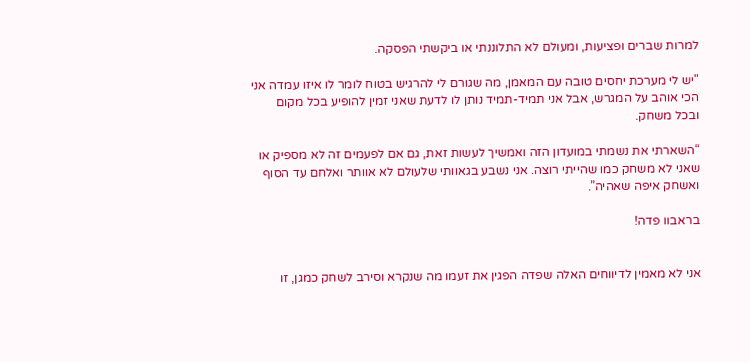למרות שברים ופציעות, ומעולם לא התלוננתי או ביקשתי הפסקה.

"יש לי מערכת יחסים טובה עם המאמן, מה שגורם לי להרגיש בטוח לומר לו איזו עמדה אני הכי אוהב על המגרש, אבל אני תמיד-תמיד נותן לו לדעת שאני זמין להופיע בכל מקום ובכל משחק.

“השארתי את נשמתי במועדון הזה ואמשיך לעשות זאת, גם אם לפעמים זה לא מספיק או שאני לא משחק כמו שהייתי רוצה. אני נשבע בגאוותי שלעולם לא אוותר ואלחם עד הסוף ואשחק איפה שאהיה”.

בראבוו פדה!


אני לא מאמין לדיווחים האלה שפדה הפגין את זעמו מה שנקרא וסירב לשחק כמגן, זו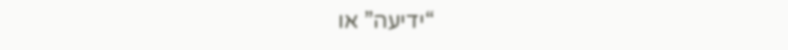“ידיעה” או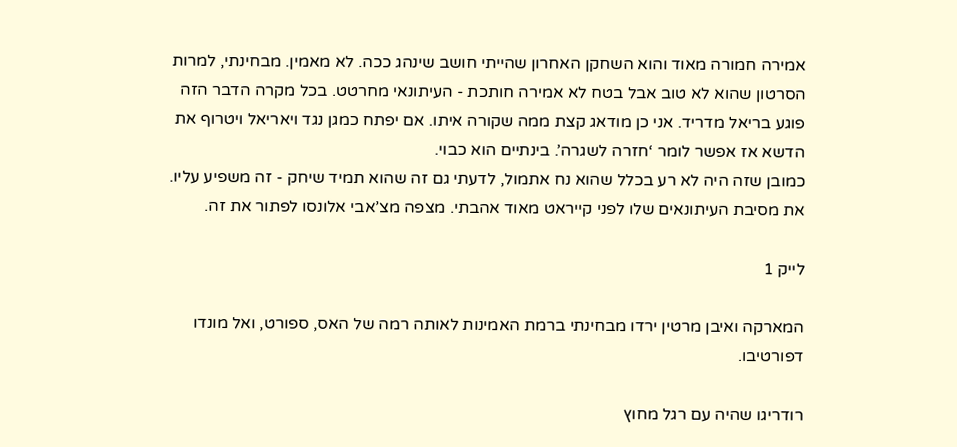אמירה חמורה מאוד והוא השחקן האחרון שהייתי חושב שינהג ככה. לא מאמין. מבחינתי, למרות הסרטון שהוא לא טוב אבל בטח לא אמירה חותכת - העיתונאי מחרטט. בכל מקרה הדבר הזה פוגע בריאל מדריד. אני כן מודאג קצת ממה שקורה איתו. אם יפתח כמגן נגד ויאריאל ויטרוף את הדשא אז אפשר לומר ‘חזרה לשגרה’. בינתיים הוא כבוי.
כמובן שזה היה לא רע בכלל שהוא נח אתמול, לדעתי גם זה שהוא תמיד שיחק - זה משפיע עליו. את מסיבת העיתונאים שלו לפני קייראט מאוד אהבתי. מצפה מצ’אבי אלונסו לפתור את זה.

לייק 1

המארקה ואיבן מרטין ירדו מבחינתי ברמת האמינות לאותה רמה של האס, ספורט, ואל מונדו דפורטיבו.

רודריגו שהיה עם רגל מחוץ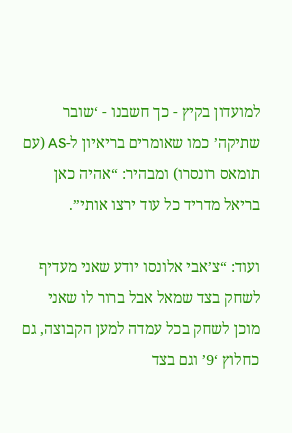למועדון בקיץ - כך חשבנו - ‘שובר שתיקה’ כמו שאומרים בריאיון ל-AS (עם תומאס רונסרו) ומבהיר: “אהיה כאן בריאל מדריד כל עוד ירצו אותי”.

ועוד: “צ’אבי אלונסו יודע שאני מעדיף לשחק בצד שמאל אבל ברור לו שאני מוכן לשחק בכל עמדה למען הקבוצה, גם כחלוץ ‘9’ וגם בצד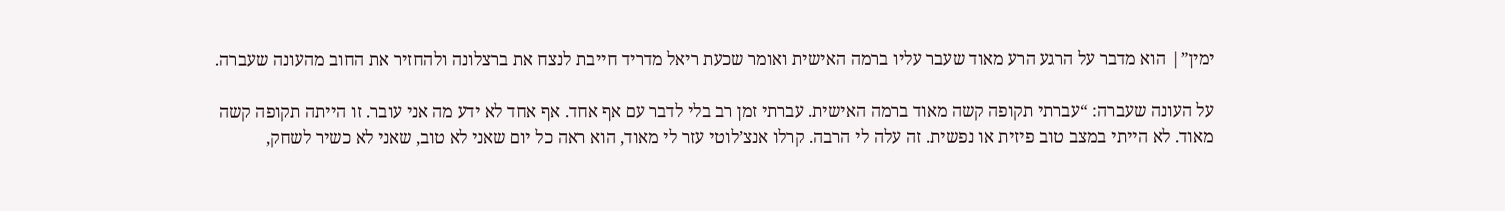ימין”| הוא מדבר על הרגע הרע מאוד שעבר עליו ברמה האישית ואומר שכעת ריאל מדריד חייבת לנצח את ברצלונה ולהחזיר את החוב מהעונה שעברה.

על העונה שעברה: “עברתי תקופה קשה מאוד ברמה האישית. עברתי זמן רב בלי לדבר עם אף אחד. אף אחד לא ידע מה אני עובר. זו הייתה תקופה קשה מאוד. לא הייתי במצב טוב פיזית או נפשית. זה עלה לי הרבה. קרלו אנצ’לוטי עזר לי מאוד, הוא ראה כל יום שאני לא טוב, שאני לא כשיר לשחק,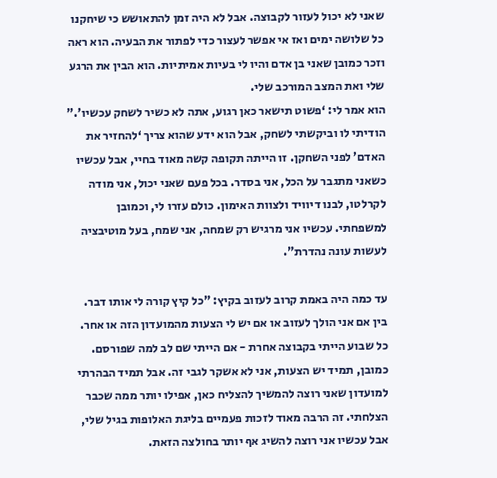שאני לא יכול לעזור לקבוצה. אבל לא היה זמן להתאושש כי שיחקנו כל שלושה ימים ואז אי אפשר לעצור כדי לפתור את הבעיה. הוא ראה וזכר כמובן שאני בן אדם והיו לי בעיות אמיתיות. הוא הבין את הרגע שלי ואת המצב המורכב שלי.
הוא אמר לי: ‘פשוט תישאר כאן רגוע, אתה לא כשיר לשחק עכשיו’.” הודיתי לו וביקשתי לשחק, אבל הוא ידע שהוא צריך ‘להחזיר את האדם’ לפני השחקן. זו הייתה תקופה קשה מאוד בחיי, אבל עכשיו כשאני מתגבר על הכל, אני בסדר. בכל פעם שאני יכול, אני מודה לקרלטו, לבנו דיוויד ולצוות האימון. כולם עזרו לי, וכמובן למשפחתי. עכשיו אני מרגיש רק שמחה, אני שמח, בעל מוטיבציה לעשות עונה נהדרת".

עד כמה היה באמת קרוב לעזוב בקיץ: "כל קיץ קורה לי אותו דבר. בין אם אני הולך לעזוב או אם יש לי הצעות מהמועדון הזה או אחר. כל שבוע הייתי בקבוצה אחרת - אם הייתי שם לב למה שפורסם. כמובן, תמיד יש הצעות, אני לא אשקר לגבי זה. אבל תמיד הבהרתי למועדון שאני רוצה להמשיך להצליח כאן, אפילו יותר ממה שכבר הצלחתי. זה הרבה מאוד לזכות פעמיים בליגת האלופות בגיל שלי, אבל עכשיו אני רוצה להשיג אף יותר בחולצה הזאת.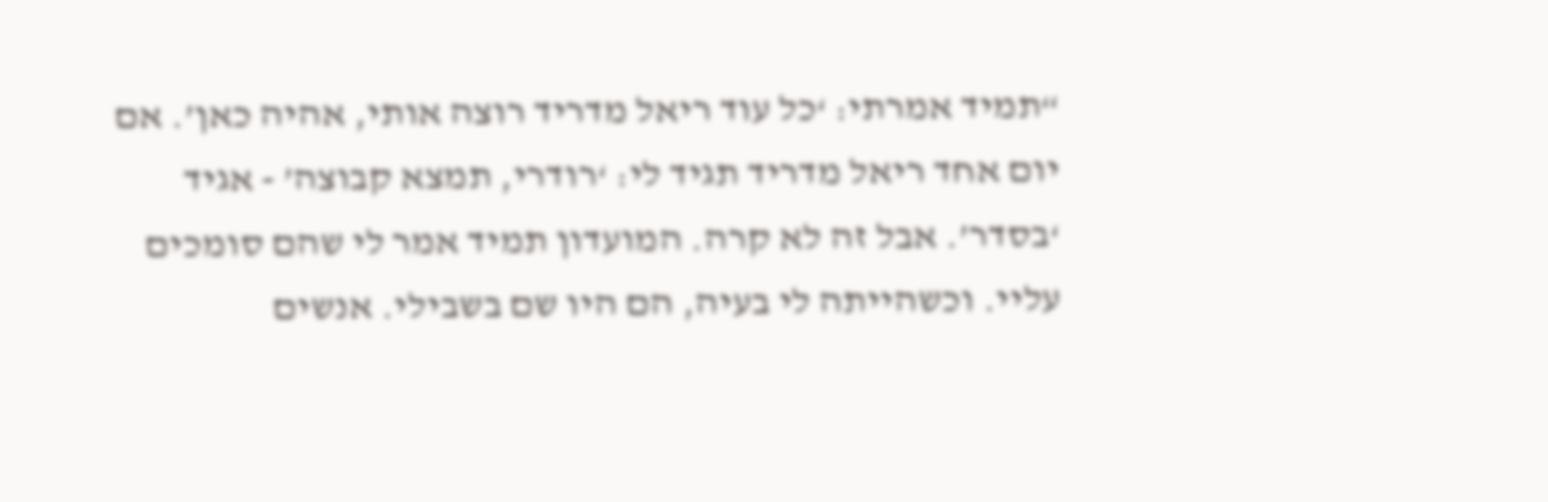“תמיד אמרתי: ‘כל עוד ריאל מדריד רוצה אותי, אהיה כאן’. אם יום אחד ריאל מדריד תגיד לי: ‘רודרי, תמצא קבוצה’ - אגיד ‘בסדר’. אבל זה לא קרה. המועדון תמיד אמר לי שהם סומכים עליי. וכשהייתה לי בעיה, הם היו שם בשבילי. אנשים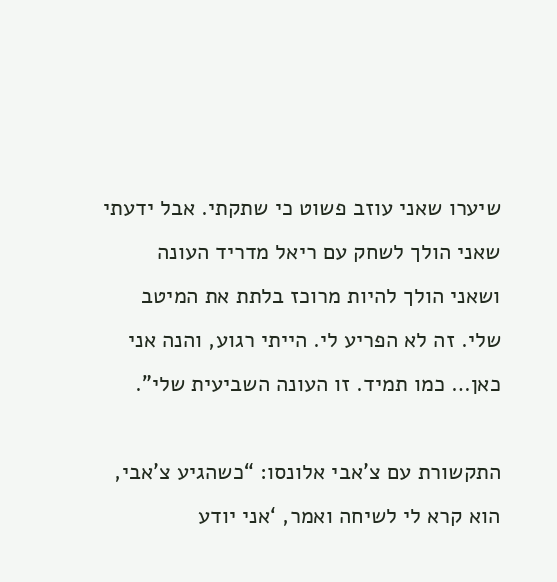שיערו שאני עוזב פשוט כי שתקתי. אבל ידעתי שאני הולך לשחק עם ריאל מדריד העונה ושאני הולך להיות מרוכז בלתת את המיטב שלי. זה לא הפריע לי. הייתי רגוע, והנה אני כאן… כמו תמיד. זו העונה השביעית שלי”.

התקשורת עם צ’אבי אלונסו: “כשהגיע צ’אבי, הוא קרא לי לשיחה ואמר, ‘אני יודע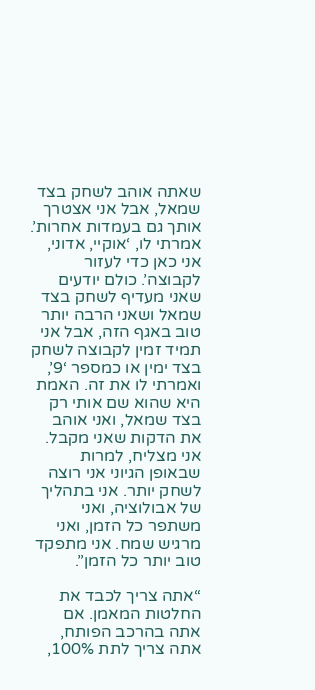שאתה אוהב לשחק בצד שמאל, אבל אני אצטרך אותך גם בעמדות אחרות’. אמרתי לו, ‘אוקיי, אדוני, אני כאן כדי לעזור לקבוצה’. כולם יודעים שאני מעדיף לשחק בצד שמאל ושאני הרבה יותר טוב באגף הזה, אבל אני תמיד זמין לקבוצה לשחק בצד ימין או כמספר ‘9’, ואמרתי לו את זה. האמת היא שהוא שם אותי רק בצד שמאל, ואני אוהב את הדקות שאני מקבל. אני מצליח, למרות שבאופן הגיוני אני רוצה לשחק יותר. אני בתהליך של אבולוציה, ואני משתפר כל הזמן, ואני מרגיש שמח. אני מתפקד טוב יותר כל הזמן”.

“אתה צריך לכבד את החלטות המאמן. אם אתה בהרכב הפותח, אתה צריך לתת 100%,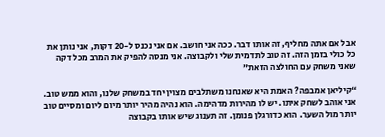אבל אם אתה מחליף, זה אותו דבר. ככה אני חושב. אם אני נכנס ל-20 דקות, אני נותן את כל כולי בזמן הזה. זה טוב לתדמית שלי ולקבוצה. אני מנסה להפיק את המרב מכל דקה שאני משחק עם החולצה הזאת”

“קיליאן אמבפה? האמת היא שאנחנו משתלבים מצוין יחד במשחק שלנו, והוא ממש טוב. אני אוהב לשחק איתו. יש לו מהירות מדהימה. הוא נהיה מהיר יותר מיום ליום ומסיים טוב יותר מול השער. הוא כדורגלן פנומן. זה תענוג שיש אותו בקבוצה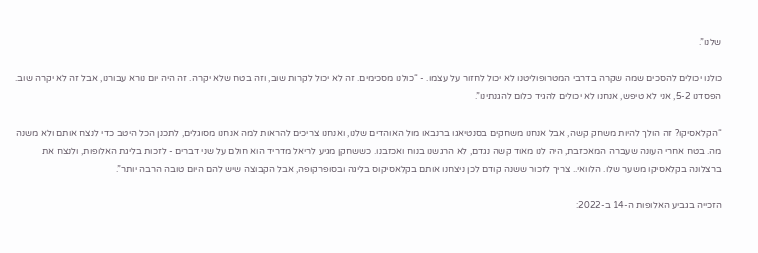שלנו”.

כולנו יכולים להסכים שמה שקרה בדרבי המטרופוליטנו לא יכול לחזור על עצמו. - “כולנו מסכימים. זה לא יכול לקרות שוב, וזה בטח שלא יקרה. זה היה יום נורא עבורנו, אבל זה לא יקרה שוב. הפסדנו 5-2, אני לא טיפש, אנחנו לא יכולים להגיד כלום להגנתינו”.

“הקלאסיקו? זה הולך להיות משחק קשה, אבל אנחנו משחקים בסנטיאגו ברנבאו מול האוהדים שלנו, ואנחנו צריכים להראות למה אנחנו מסוגלים, לתכנן הכל היטב כדי לנצח אותם ולא משנה מה. בטח אחרי העונה שעברה המאכזבת, היה לנו מאוד קשה נגדם, לא הרגשנו בנוח ואכזבנו. כששחקן מגיע לריאל מדריד הוא חולם על שני דברים - לזכות בליגת האלופות, ולנצח את ברצלונה בקלאסיקו משער שלו. הלוואי.. צריך לזכור ששנה קודם לכן ניצחנו אותם בקלאסיקוס בליגה ובסופרקופה, אבל הקבוצה שיש להם היום טובה הרבה יותר”.

הזכייה בגביע האלופות ה-14 ב-2022: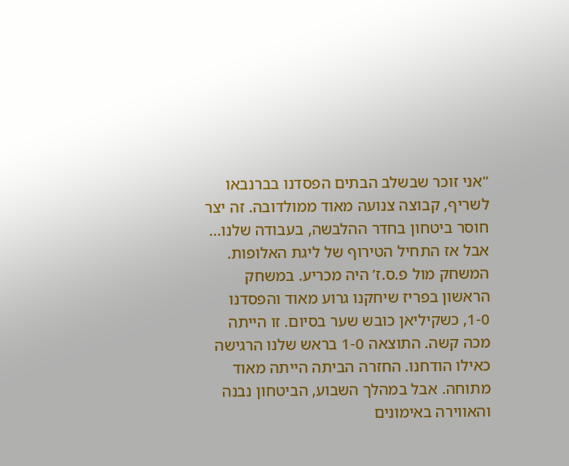"אני זוכר שבשלב הבתים הפסדנו בברנבאו לשריף, קבוצה צנועה מאוד ממולדובה. זה יצר חוסר ביטחון בחדר ההלבשה, בעבודה שלנו… אבל אז התחיל הטירוף של ליגת האלופות. המשחק מול פ.ס.ז’ היה מכריע. במשחק הראשון בפריז שיחקנו גרוע מאוד והפסדנו 1-0, כשקיליאן כובש שער בסיום. זו הייתה מכה קשה. התוצאה 1-0 בראש שלנו הרגישה כאילו הודחנו. החזרה הביתה הייתה מאוד מתוחה. אבל במהלך השבוע, הביטחון נבנה והאווירה באימונים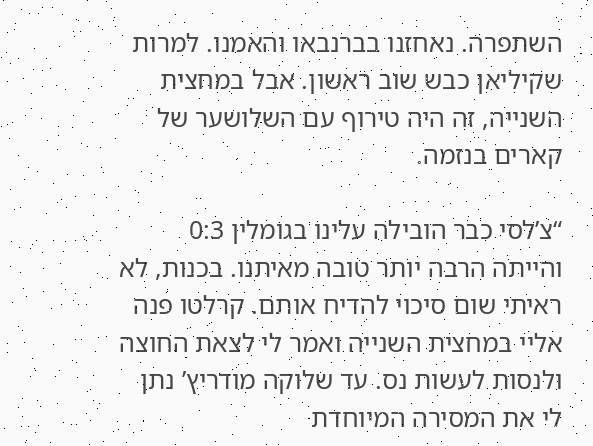השתפרה. נאחזנו בברנבאו והאמנו. למרות שקיליאן כבש שוב ראשון. אבל במחצית השנייה, זה היה טירוף עם השלושער של קארים בנזמה.

“צ’לסי כבר הובילה עלינו בגומלין 0:3 והייתה הרבה יותר טובה מאיתנו. בכנות, לא ראיתי שום סיכוי להדיח אותם. קרלטו פנה אליי במחצית השנייה ואמר לי לצאת החוצה ולנסות לעשות נס. עד שלוקה מודריץ’ נתן לי את המסירה המיוחדת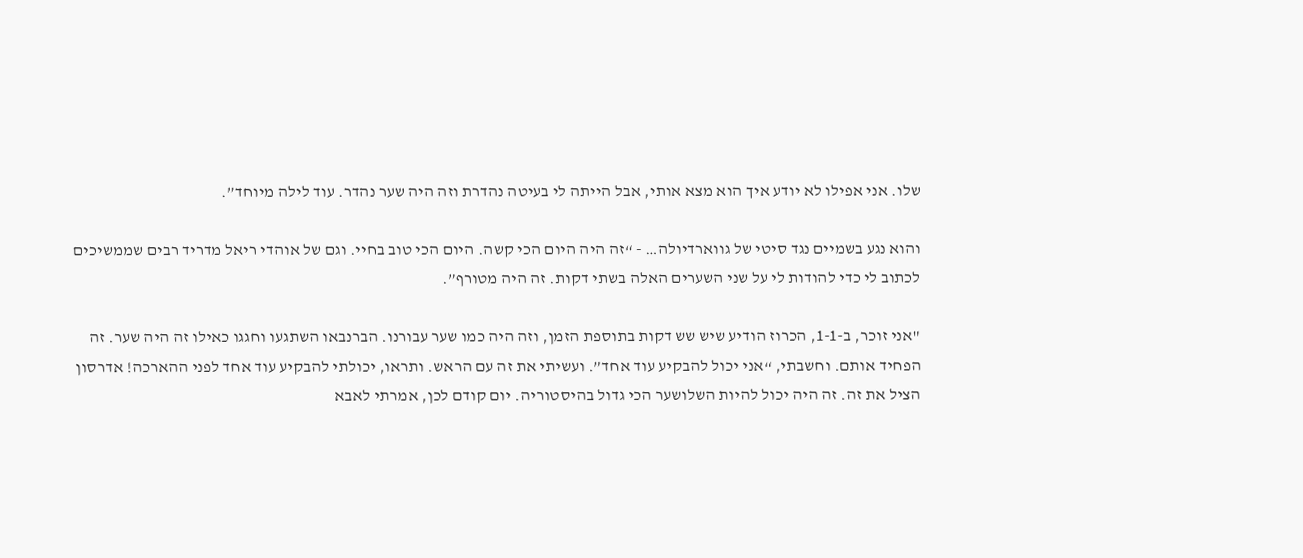שלו. אני אפילו לא יודע איך הוא מצא אותי, אבל הייתה לי בעיטה נהדרת וזה היה שער נהדר. עוד לילה מיוחד”.

והוא נגע בשמיים נגד סיטי של גווארדיולה… - “זה היה היום הכי קשה. היום הכי טוב בחיי. וגם של אוהדי ריאל מדריד רבים שממשיכים לכתוב לי כדי להודות לי על שני השערים האלה בשתי דקות. זה היה מטורף”.

"אני זוכר, ב-1-1, הכרוז הודיע שיש שש דקות בתוספת הזמן, וזה היה כמו שער עבורנו. הברנבאו השתגעו וחגגו כאילו זה היה שער. זה הפחיד אותם. וחשבתי, “אני יכול להבקיע עוד אחד”. ועשיתי את זה עם הראש. ותראו, יכולתי להבקיע עוד אחד לפני ההארכה! אדרסון הציל את זה. זה היה יכול להיות השלושער הכי גדול בהיסטוריה. יום קודם לכן, אמרתי לאבא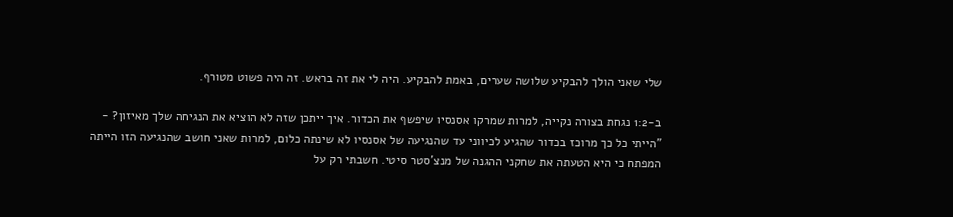שלי שאני הולך להבקיע שלושה שערים, באמת להבקיע. היה לי את זה בראש. זה היה פשוט מטורף.

ב-1:2 נגחת בצורה נקייה, למרות שמרקו אסנסיו שיפשף את הכדור. איך ייתכן שזה לא הוציא את הנגיחה שלך מאיזון? - "הייתי כל כך מרוכז בכדור שהגיע לכיווני עד שהנגיעה של אסנסיו לא שינתה כלום, למרות שאני חושב שהנגיעה הזו הייתה המפתח כי היא הטעתה את שחקני ההגנה של מנצ’סטר סיטי. חשבתי רק על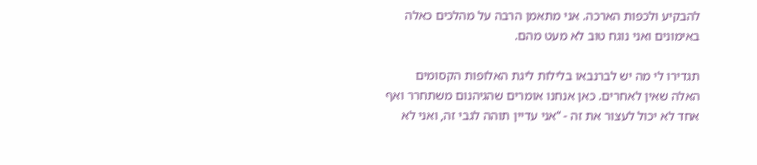להבקיע ולכפות הארכה. אני מתאמן הרבה על מהלכים כאלה באימונים ואני נוגח טוב לא מעט מהם.

תגדירו לי מה יש לברנבאו בלילות ליגת האלופות הקסומים האלה שאין לאחרים. כאן אנחנו אומרים שהגיהנום משתחרר ואף אחד לא יכול לעצור את זה - “אני עדיין תוהה לגבי זה, ואני לא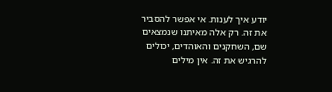יודע איך לענות. אי אפשר להסביר את זה. רק אלה מאיתנו שנמצאים שם, השחקנים והאוהדים, יכולים להרגיש את זה. אין מילים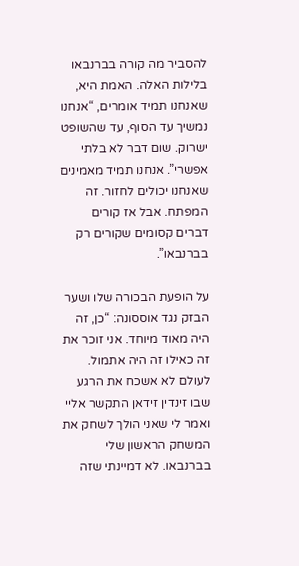להסביר מה קורה בברנבאו בלילות האלה. האמת היא, שאנחנו תמיד אומרים, “אנחנו נמשיך עד הסוף, עד שהשופט ישרוק. שום דבר לא בלתי אפשרי”. אנחנו תמיד מאמינים שאנחנו יכולים לחזור. זה המפתח. אבל אז קורים דברים קסומים שקורים רק בברנבאו”.

על הופעת הבכורה שלו ושער הבזק נגד אוססונה: “כן, זה היה מאוד מיוחד. אני זוכר את זה כאילו זה היה אתמול. לעולם לא אשכח את הרגע שבו זינדין זידאן התקשר אליי ואמר לי שאני הולך לשחק את המשחק הראשון שלי בברנבאו. לא דמיינתי שזה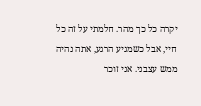יקרה כל כך מהר. חלמתי על זה כל חיי, אבל כשמגיע הרגע, אתה נהיה ממש עצבני. אני זוכר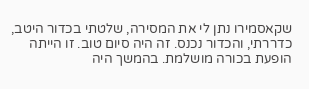שקאסמירו נתן לי את המסירה, שלטתי בכדור היטב, כדררתי, והכדור נכנס. זה היה סיום טוב. זו הייתה הופעת בכורה מושלמת. בהמשך היה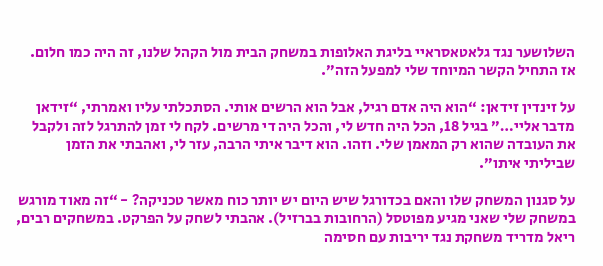השלושער נגד גלאטאסראיי בליגת האלופות במשחק הבית מול הקהל שלנו, זה היה כמו חלום. אז התחיל הקשר המיוחד שלי למפעל הזה”.

על זינדין זידאן: “הוא היה אדם רגיל, אבל הוא הרשים אותי. הסתכלתי עליו ואמרתי, “זידאן מדבר אליי…” בגיל 18, הכל היה חדש לי, והכל היה די מרשים. לקח לי זמן להתרגל לזה ולקבל את העובדה שהוא רק המאמן שלי. וזהו. הוא דיבר איתי הרבה, עזר לי, ואהבתי את הזמן שביליתי איתו”.

על סגנון המשחק שלו והאם בכדורגל שיש היום יש יותר כוח מאשר טכניקה? - “זה מאוד מורגש במשחק שלי שאני מגיע מפוטסל (הרחובות בברזיל). אהבתי לשחק על הפרקט. במשחקים רבים, ריאל מדריד משחקת נגד יריבות עם חסימה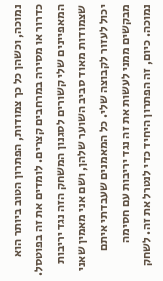נמוכה, וכשהן כל כך צמודות, הפתרון הטוב ביותר הוא כדרור או מסירה במרחבים קצרים. לומדים את זה בפוטסל. המאפיינים שלי קשורים לסגנון המשחק הזה נגד יריבות שצמודות מאוד סביב השוער שלהן, ושם אני מאמין שאני יכול לעזור לקבוצה שלי. כל המאמנים שעבדתי איתם מבקשים ממני לעשות את זה נגד יריבות עם חסימה נמוכה. כיום, זה הפתרון היחיד כדי לנטרל את זה. לשחק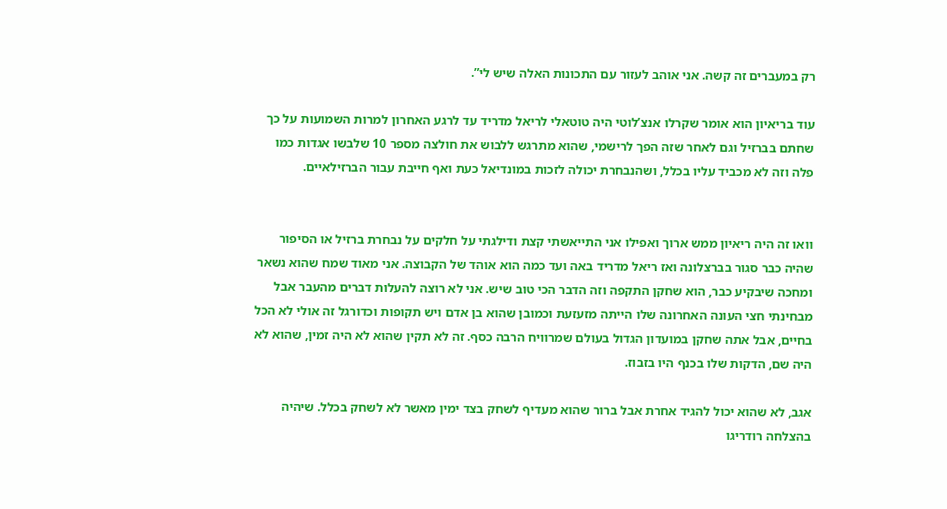רק במעברים זה קשה. אני אוהב לעזור עם התכונות האלה שיש לי”.

עוד בריאיון הוא אומר שקרלו אנצ’לוטי היה טוטאלי לריאל מדריד עד לרגע האחרון למרות השמועות על כך שחתם בברזיל וגם לאחר שזה הפך לרישמי, שהוא מתרגש ללבוש את חולצה מספר 10 שלבשו אגדות כמו פלה וזה לא מכביד עליו בכלל, ושהנבחרת יכולה לזכות במונדיאל כעת ואף חייבת עבור הברזילאיים.


וואו זה היה ריאיון ממש ארוך ואפילו אני התייאשתי קצת ודילגתי על חלקים על נבחרת ברזיל או הסיפור שהיה כבר סגור בברצלונה ואז ריאל מדריד באה ועד כמה הוא אוהד של הקבוצה. אני מאוד שמח שהוא נשאר ומחכה שיבקיע כבר, הוא שחקן התקפה וזה הדבר הכי טוב שיש. אני לא רוצה להעלות דברים מהעבר אבל מבחינתי חצי העונה האחרונה שלו הייתה מזעזעת וכמובן שהוא בן אדם ויש תקופות וכדורגל זה אולי לא הכל בחיים, אבל אתה שחקן במועדון הגדול בעולם שמרוויח הרבה כסף. זה לא תקין שהוא לא היה זמין, שהוא לא היה שם, הדקות שלו בכנף היו בזבוז.

אגב, לא שהוא יכול להגיד אחרת אבל ברור שהוא מעדיף לשחק בצד ימין מאשר לא לשחק בכלל. שיהיה בהצלחה רודריגו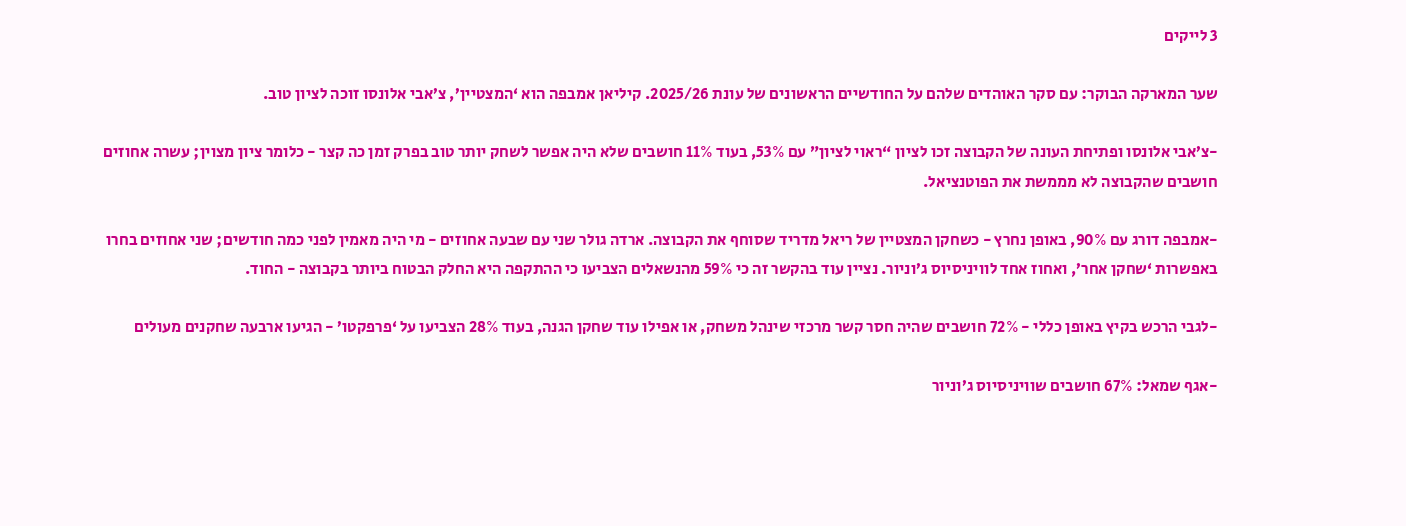3 לייקים

שער המארקה הבוקר: עם סקר האוהדים שלהם על החודשיים הראשונים של עונת 2025/26. קיליאן אמבפה הוא ‘המצטיין’, צ’אבי אלונסו זוכה לציון טוב.

-צ’אבי אלונסו ופתיחת העונה של הקבוצה זכו לציון “ראוי לציון” עם 53%, בעוד 11% חושבים שלא היה אפשר לשחק יותר טוב בפרק זמן כה קצר - כלומר ציון מצוין; עשרה אחוזים חושבים שהקבוצה לא מממשת את הפוטנציאל.

-אמבפה דורג עם 90%, באופן נחרץ - כשחקן המצטיין של ריאל מדריד שסוחף את הקבוצה. ארדה גולר שני עם שבעה אחוזים - מי היה מאמין לפני כמה חודשים; שני אחוזים בחרו באפשרות ‘שחקן אחר’, ואחוז אחד לוויניסיוס ג’וניור. נציין עוד בהקשר זה כי 59% מהנשאלים הצביעו כי ההתקפה היא החלק הבטוח ביותר בקבוצה - החוד.

-לגבי הרכש בקיץ באופן כללי - 72% חושבים שהיה חסר קשר מרכזי שינהל משחק, או אפילו עוד שחקן הגנה, בעוד 28% הצביעו על ‘פרפקטו’ - הגיעו ארבעה שחקנים מעולים

-אגף שמאל: 67% חושבים שוויניסיוס ג’וניור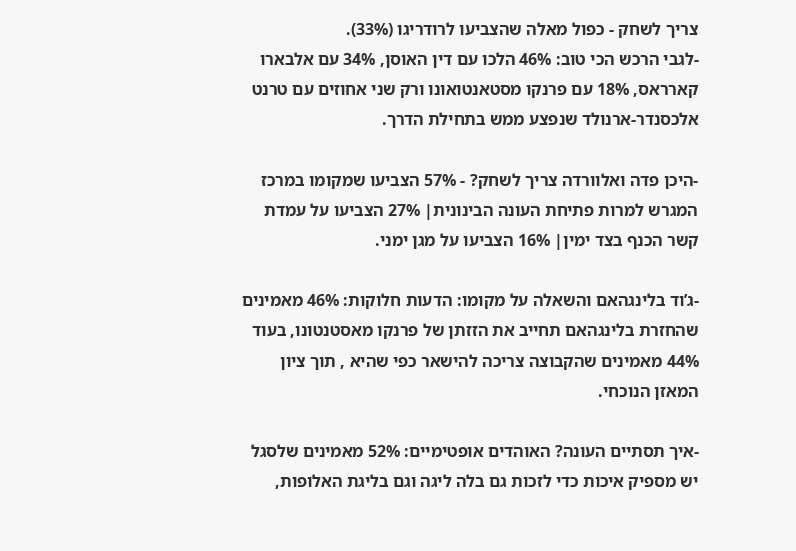צריך לשחק - כפול מאלה שהצביעו לרודריגו (33%).
-לגבי הרכש הכי טוב: 46% הלכו עם דין האוסן, 34% עם אלבארו קארראס, 18% עם פרנקו מסטאנטואונו ורק שני אחוזים עם טרנט אלכסנדר-ארנולד שנפצע ממש בתחילת הדרך.

-היכן פדה ואלוורדה צריך לשחק? - 57% הצביעו שמקומו במרכז המגרש למרות פתיחת העונה הבינונית| 27% הצביעו על עמדת קשר הכנף בצד ימין| 16% הצביעו על מגן ימני.

-ג’וד בלינגהאם והשאלה על מקומו: הדעות חלוקות: 46% מאמינים שהחזרת בלינגהאם תחייב את הזזתן של פרנקו מאסטנטונו, בעוד 44% מאמינים שהקבוצה צריכה להישאר כפי שהיא , תוך ציון המאזן הנוכחי.

-איך תסתיים העונה? האוהדים אופטימיים: 52% מאמינים שלסגל יש מספיק איכות כדי לזכות גם בלה ליגה וגם בליגת האלופות,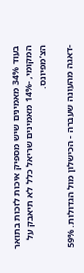בעוד 34% מאמינים שיש מספיק איכות לזכות בתואר המקומי, -14% מאמינים שריאל כלל לא תיאבק על הצ’מפיונס.

-דאגה מהעונה שעברה - הכישלון מול הגדולות. 59%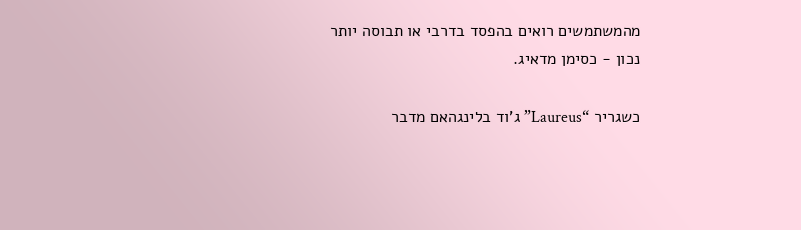מהמשתמשים רואים בהפסד בדרבי או תבוסה יותר נכון - כסימן מדאיג.

כשגריר “Laureus” ג’וד בלינגהאם מדבר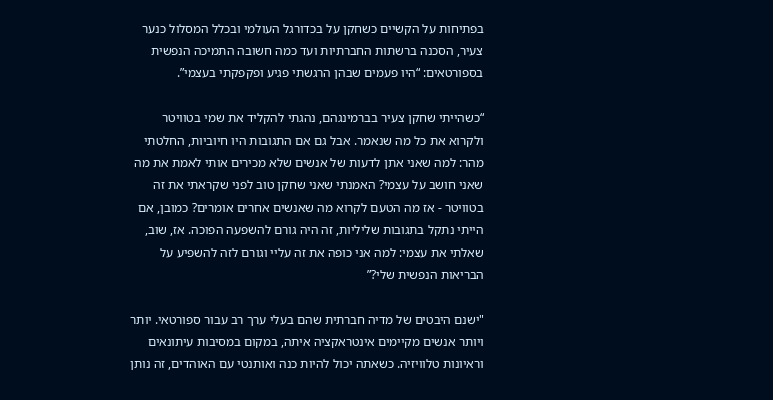בפתיחות על הקשיים כשחקן על בכדורגל העולמי ובכלל המסלול כנער צעיר, הסכנה ברשתות החברתיות ועד כמה חשובה התמיכה הנפשית בספורטאים: “היו פעמים שבהן הרגשתי פגיע ופקפקתי בעצמי”.

“כשהייתי שחקן צעיר בברמינגהם, נהגתי להקליד את שמי בטוויטר ולקרוא את כל מה שנאמר. אבל גם אם התגובות היו חיוביות, החלטתי מהר: למה שאני אתן לדעות של אנשים שלא מכירים אותי לאמת את מה שאני חושב על עצמי? האמנתי שאני שחקן טוב לפני שקראתי את זה בטוויטר - אז מה הטעם לקרוא מה שאנשים אחרים אומרים? כמובן, אם הייתי נתקל בתגובות שליליות, זה היה גורם להשפעה הפוכה. אז, שוב, שאלתי את עצמי: למה אני כופה את זה עליי וגורם לזה להשפיע על הבריאות הנפשית שלי?”

"ישנם היבטים של מדיה חברתית שהם בעלי ערך רב עבור ספורטאי. יותר ויותר אנשים מקיימים אינטראקציה איתה, במקום במסיבות עיתונאים וראיונות טלוויזיה. כשאתה יכול להיות כנה ואותנטי עם האוהדים, זה נותן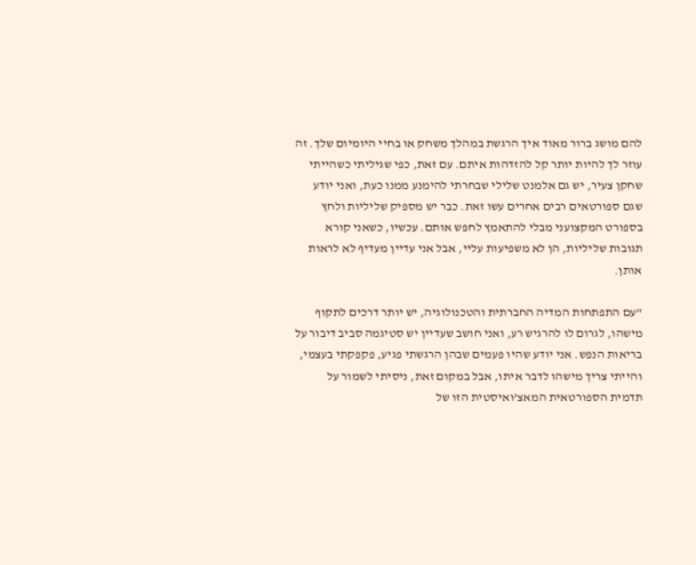להם מושג ברור מאוד איך הרגשת במהלך משחק או בחיי היומיום שלך. זה עוזר לך להיות יותר קל להזדהות איתם. עם זאת, כפי שגיליתי כשהייתי שחקן צעיר, יש גם אלמנט שלילי שבחרתי להימנע ממנו כעת, ואני יודע שגם ספורטאים רבים אחרים עשו זאת. כבר יש מספיק שליליות ולחץ בספורט המקצועני מבלי להתאמץ לחפש אותם. עכשיו, כשאני קורא תגובות שליליות, הן לא משפיעות עליי, אבל אני עדיין מעדיף לא לראות אותן.

"עם התפתחות המדיה החברתית והטכנולוגיה, יש יותר דרכים לתקוף מישהו, לגרום לו להרגיש רע, ואני חושב שעדיין יש סטיגמה סביב דיבור על בריאות הנפש. אני יודע שהיו פעמים שבהן הרגשתי פגיע, פקפקתי בעצמי, והייתי צריך מישהו לדבר איתו, אבל במקום זאת, ניסיתי לשמור על תדמית הספורטאית המאצ’ואיסטית הזו של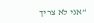“אני לא צריך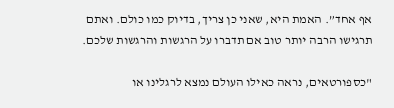אף אחד”. האמת היא, שאני כן צריך, בדיוק כמו כולם. ואתם תרגישו הרבה יותר טוב אם תדברו על הרגשות והרגשות שלכם.

"כספורטאים, נראה כאילו העולם נמצא לרגלינו או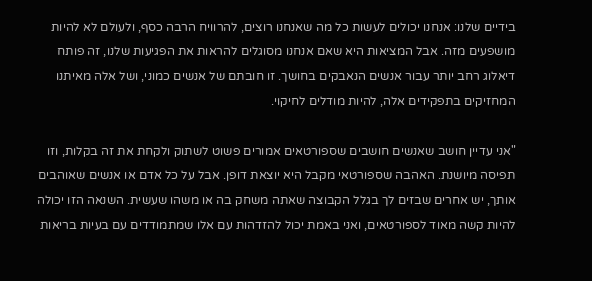בידיים שלנו: אנחנו יכולים לעשות כל מה שאנחנו רוצים, להרוויח הרבה כסף, ולעולם לא להיות מושפעים מזה. אבל המציאות היא שאם אנחנו מסוגלים להראות את הפגיעות שלנו, זה פותח דיאלוג רחב יותר עבור אנשים הנאבקים בחושך. זו חובתם של אנשים כמוני, ושל אלה מאיתנו המחזיקים בתפקידים אלה, להיות מודלים לחיקוי.

"אני עדיין חושב שאנשים חושבים שספורטאים אמורים פשוט לשתוק ולקחת את זה בקלות, וזו תפיסה מיושנת. האהבה שספורטאי מקבל היא יוצאת דופן. אבל על כל אדם או אנשים שאוהבים אותך, יש אחרים שבזים לך בגלל הקבוצה שאתה משחק בה או משהו שעשית. השנאה הזו יכולה להיות קשה מאוד לספורטאים, ואני באמת יכול להזדהות עם אלו שמתמודדים עם בעיות בריאות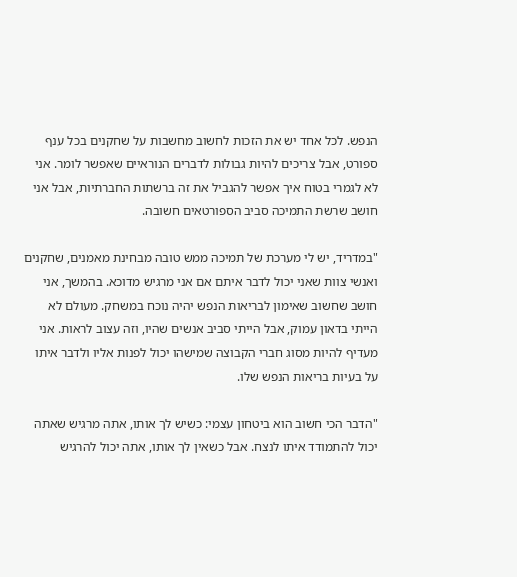הנפש. לכל אחד יש את הזכות לחשוב מחשבות על שחקנים בכל ענף ספורט, אבל צריכים להיות גבולות לדברים הנוראיים שאפשר לומר. אני לא לגמרי בטוח איך אפשר להגביל את זה ברשתות החברתיות, אבל אני חושב שרשת התמיכה סביב הספורטאים חשובה.

"במדריד, יש לי מערכת של תמיכה ממש טובה מבחינת מאמנים, שחקנים ואנשי צוות שאני יכול לדבר איתם אם אני מרגיש מדוכא. בהמשך, אני חושב שחשוב שאימון לבריאות הנפש יהיה נוכח במשחק. מעולם לא הייתי בדאון עמוק, אבל הייתי סביב אנשים שהיו, וזה עצוב לראות. אני מעדיף להיות מסוג חברי הקבוצה שמישהו יכול לפנות אליו ולדבר איתו על בעיות בריאות הנפש שלו.

"הדבר הכי חשוב הוא ביטחון עצמי: כשיש לך אותו, אתה מרגיש שאתה יכול להתמודד איתו לנצח. אבל כשאין לך אותו, אתה יכול להרגיש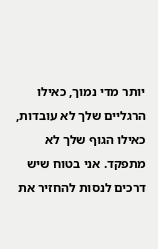יותר מדי נמוך, כאילו הרגליים שלך לא עובדות, כאילו הגוף שלך לא מתפקד. אני בטוח שיש דרכים לנסות להחזיר את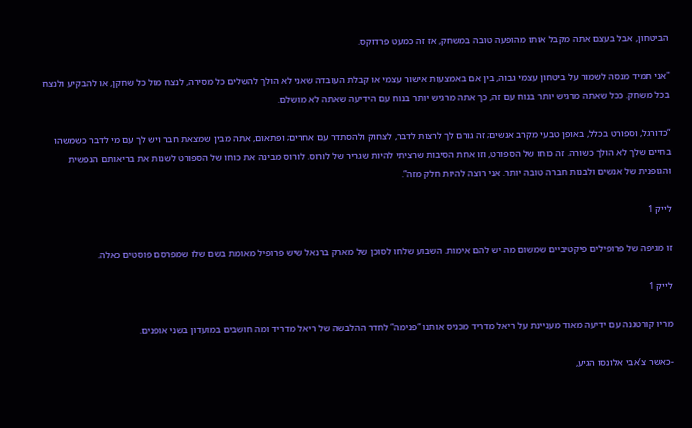הביטחון, אבל בעצם אתה מקבל אותו מהופעה טובה במשחק, אז זה כמעט פרדוקס.

"אני תמיד מנסה לשמור על ביטחון עצמי גבוה, בין אם באמצעות אישור עצמי או קבלת העובדה שאני לא הולך להשלים כל מסירה, לנצח מול כל שחקן, או להבקיע ולנצח בכל משחק. ככל שאתה מרגיש יותר בנוח עם זה, כך אתה מרגיש יותר בנוח עם הידיעה שאתה לא מושלם.

“כדורגל, וספורט בכלל, באופן טבעי מקרב אנשים; זה גורם לך לרצות לדבר, לצחוק ולהסתדר עם אחרים; ופתאום, אתה מבין שמצאת חבר ויש לך עם מי לדבר כשמשהו בחיים שלך לא הולך כשורה. זה כוחו של הספורט, וזו אחת הסיבות שרציתי להיות שגריר של לורוס. לורוס מבינה את כוחו של הספורט לשנות את בריאותם הנפשית והגופנית של אנשים ולבנות חברה טובה יותר. אני רוצה להיות חלק מזה”.

לייק 1

זו מגיפה של פרופילים פיקטיביים שמשום מה יש להם אימות. השבוע שלחו לסוכן של מארק ברנאל שיש פרופיל מאומת בשם שלו שמפרסם פוסטים כאלה.

לייק 1

מריו קורטגנה עם ידיעה מאוד מעניינת על ריאל מדריד מכניס אותנו “פנימה” לחדר ההלבשה של ריאל מדריד ומה חושבים במועדון בשני אופנים.

-כאשר צ’אבי אלונסו הגיע,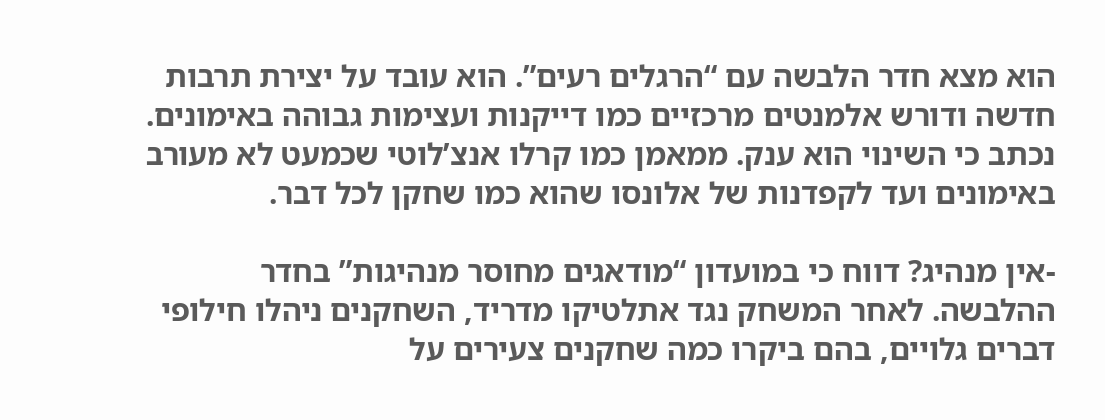הוא מצא חדר הלבשה עם “הרגלים רעים”. הוא עובד על יצירת תרבות חדשה ודורש אלמנטים מרכזיים כמו דייקנות ועצימות גבוהה באימונים. נכתב כי השינוי הוא ענק. ממאמן כמו קרלו אנצ’לוטי שכמעט לא מעורב באימונים ועד לקפדנות של אלונסו שהוא כמו שחקן לכל דבר.

-אין מנהיג? דווח כי במועדון “מודאגים מחוסר מנהיגות” בחדר ההלבשה. לאחר המשחק נגד אתלטיקו מדריד, השחקנים ניהלו חילופי דברים גלויים, בהם ביקרו כמה שחקנים צעירים על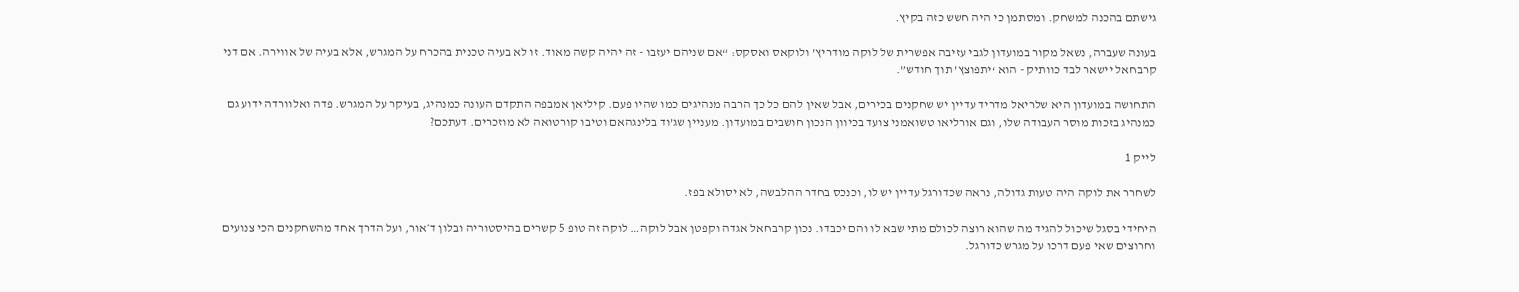גישתם בהכנה למשחק. ומסתמן כי היה חשש כזה בקיץ.

בעונה שעברה, נשאל מקור במועדון לגבי עזיבה אפשרית של לוקה מודריץ’ ולוקאס ואסקס: “אם שניהם יעזבו - זה יהיה קשה מאוד. זו לא בעיה טכנית בהכרח על המגרש, אלא בעיה של אווירה. אם דני קרבחאל יישאר לבד כוותיק - הוא ‘יתפוצץ’ תוך חודש”.

התחושה במועדון היא שלריאל מדריד עדיין יש שחקנים בכירים, אבל שאין להם כל כך הרבה מנהיגים כמו שהיו פעם. קיליאן אמבפה התקדם העונה כמנהיג, בעיקר על המגרש. פדה ואלוורדה ידוע גם כמנהיג בזכות מוסר העבודה שלו, וגם אורליאו טשואמני צועד בכיוון הנכון חושבים במועדון. מעניין שג’וד בלינגהאם וטיבו קורטואה לא מוזכרים. דעתכם?

לייק 1

לשחרר את לוקה היה טעות גדולה, נראה שכדורגל עדיין יש לו, וכנכס בחדר ההלבשה, לא יסולא בפז.

היחידי בסגל שיכול להגיד מה שהוא רוצה לכולם מתי שבא לו והם יכבדו. נכון קרבחאל אגדה וקפטן אבל לוקה… לוקה זה טופ 5 קשרים בהיסטוריה ובלון ד׳אור, ועל הדרך אחד מהשחקנים הכי צנועים וחרוצים שאי פעם דרכו על מגרש כדורגל.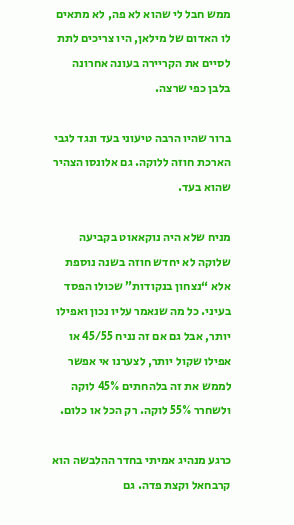ממש חבל לי שהוא לא פה, לא מתאים לו האדום של מילאן, היו צריכים לתת לסיים את הקריירה בעונה אחרונה בלבן כפי שרצה.

ברור שהיו הרבה טיעוני בעד ונגד לגבי הארכת חוזה ללוקה. גם אלונסו הצהיר שהוא בעד.

מניח שלא היה נוקאאוט בקביעה שלוקה לא יחדש חוזה בשנה נוספת אלא “נצחון בנקודות” שכולו הפסד בעיני. כל מה שנאמר עליו נכון ואפילו יותר, אבל גם אם זה נניח 45/55 או אפילו שקול יותר, לצערנו אי אפשר לממש את זה בלהחתים 45% לוקה ולשחרר 55% לוקה. רק הכל או כלום.

כרגע מנהיג אמיתי בחדר ההלבשה הוא קרבחאל וקצת פדה. גם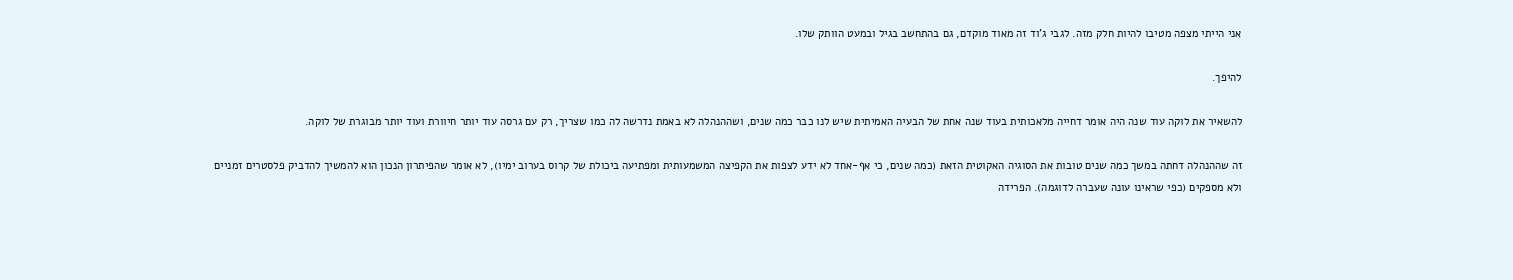אני הייתי מצפה מטיבו להיות חלק מזה. לגבי ג’וד זה מאוד מוקדם, גם בהתחשב בגיל ובמעט הוותק שלו.

להיפך.

להשאיר את לוקה עוד שנה היה אומר דחייה מלאכותית בעוד שנה אחת של הבעיה האמיתית שיש לנו כבר כמה שנים, ושההנהלה לא באמת נדרשה לה כמו שצריך, רק עם גרסה עוד יותר חיוורת ועוד יותר מבוגרת של לוקה.

זה שההנהלה דחתה במשך כמה שנים טובות את הסוגיה האקוטית הזאת (כמה שנים, כי אף-אחד לא ידע לצפות את הקפיצה המשמעותית ומפתיעה ביכולת של קרוס בערוב ימיו), לא אומר שהפיתרון הנכון הוא להמשיך להדביק פלסטרים זמניים ולא מספקים (כפי שראינו עונה שעברה לדוגמה). הפרידה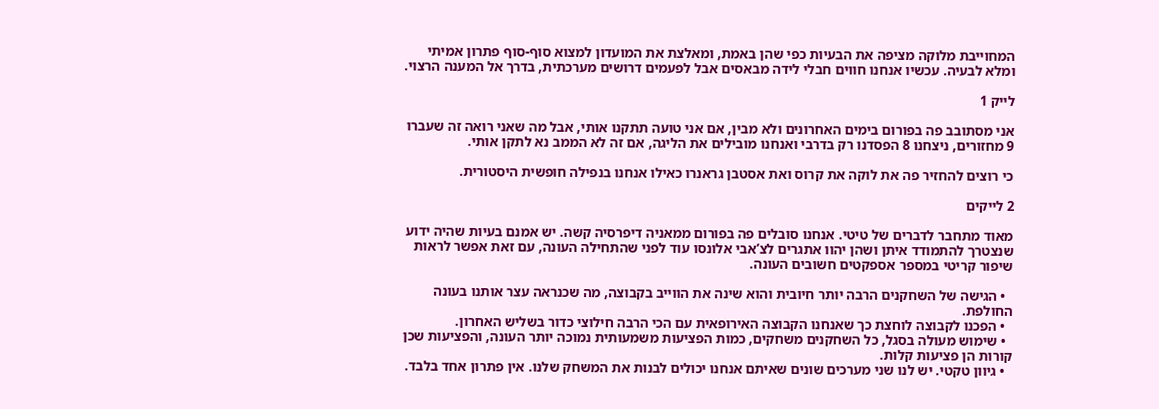המחוייבת מלוקה מציפה את הבעיות כפי שהן באמת, ומאלצת את המועדון למצוא סוף-סוף פתרון אמיתי ומלא לבעיה. עכשיו אנחנו חווים חבלי לידה מבאסים אבל לפעמים דרושים מערכתית, בדרך אל המענה הרצוי.

לייק 1

אני מסתובב פה בפורום בימים האחרונים ולא מבין, אם אני טועה תתקנו אותי, אבל מה שאני רואה זה שעברו 9 מחזורים, ניצחנו 8 הפסדנו רק בדרבי ואנחנו מובילים את הליגה, אם זה לא הממב נא לתקן אותי.

כי רוצים להחזיר פה את לוקה את קרוס ואת אסטבן גראנרו כאילו אנחנו בנפילה חופשית היסטורית.

2 לייקים

מאוד מתחבר לדברים של טיטי. אנחנו סובלים פה בפורום ממאניה דיפרסיה קשה. יש אמנם בעיות שהיה ידוע שנצטרך להתמודד איתן ושהן יהוו אתגרים לצ’אבי אלונסו עוד לפני שהתחילה העונה, עם זאת אפשר לראות שיפור קריטי במספר אספקטים חשובים העונה.

  • הגישה של השחקנים הרבה יותר חיובית והוא שינה את הווייב בקבוצה, מה שכנראה עצר אותנו בעונה החולפת.
  • הפכנו לקבוצה לוחצת כך שאנחנו הקבוצה האירופאית עם הכי הרבה חילוצי כדור בשליש האחרון.
  • שימוש מעולה בסגל, כל השחקנים משחקים, כמות הפציעות משמעותית נמוכה יותר העונה, והפציעות שכן קורות הן פציעות קלות.
  • גיוון טקטי. יש לנו שני מערכים שונים שאיתם אנחנו יכולים לבנות את המשחק שלנו. אין פתרון אחד בלבד.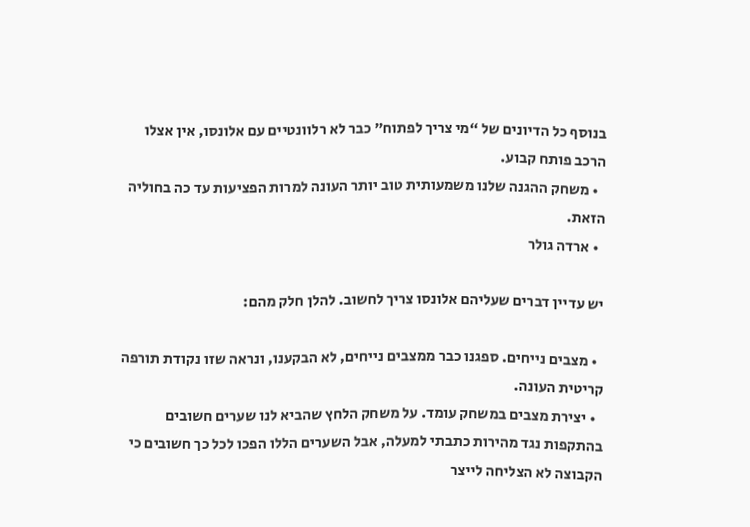בנוסף כל הדיונים של “מי צריך לפתוח” כבר לא רלוונטיים עם אלונסו, אין אצלו הרכב פותח קבוע.
  • משחק ההגנה שלנו משמעותית טוב יותר העונה למרות הפציעות עד כה בחוליה הזאת.
  • ארדה גולר

יש עדיין דברים שעליהם אלונסו צריך לחשוב. להלן חלק מהם:

  • מצבים נייחים. ספגנו כבר ממצבים נייחים, לא הבקענו, ונראה שזו נקודת תורפה קריטית העונה.
  • יצירת מצבים במשחק עומד. על משחק הלחץ שהביא לנו שערים חשובים בהתקפות נגד מהירות כתבתי למעלה, אבל השערים הללו הפכו לכל כך חשובים כי הקבוצה לא הצליחה לייצר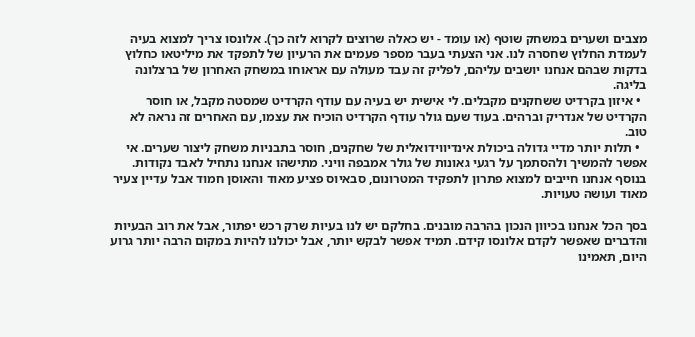מצבים ושערים במשחק שוטף (או עומד - יש כאלה שרוצים לקרוא לזה כך). אלונסו צריך למצוא בעיה לעמדת החלוץ שחסרה לנו. אני הצעתי בעבר מספר פעמים את הרעיון של לתפקד את מיליטאו כחלוץ בדקות שבהם אנחנו יושבים עליהם, לפליק זה עבד מעולה עם אראוחו במשחק האחרון של ברצלונה בליגה.
  • איזון בקרדיט ששחקנים מקבלים. לי אישית יש בעיה עם עודף הקרדיט שמסטה מקבל, או חוסר הקרדיט של אנדריק וברהים. בעוד שעם גולר עודף הקרדיט הוכיח את עצמו, עם האחרים זה נראה לא טוב.
  • תלות יותר מדיי גדולה ביכולת אינדיווידואלית של שחקנים, חוסר בתבניות משחק ליצור שערים. אי אפשר להמשיך ולהסתמך על רגעי גאונות של גולר אמבפה וויני. מתישהו אנחנו נתחיל לאבד נקודות. בנוסף אנחנו חייבים למצוא פתרון לתפקיד המטרונום, סבאיוס פציע מאוד והאוסן חמוד אבל עדיין צעיר מאוד ועושה טעויות.

בסך הכל אנחנו בכיוון הנכון בהרבה מובנים. בחלקם יש לנו בעיות שרק רכש יפתור, אבל את רוב הבעיות והדברים שאפשר לקדם אלונסו קידם. תמיד אפשר לבקש יותר, אבל יכולנו להיות במקום הרבה יותר גרוע היום, תאמינו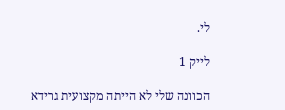לי.

לייק 1

הכוונה שלי לא הייתה מקצועית גרידא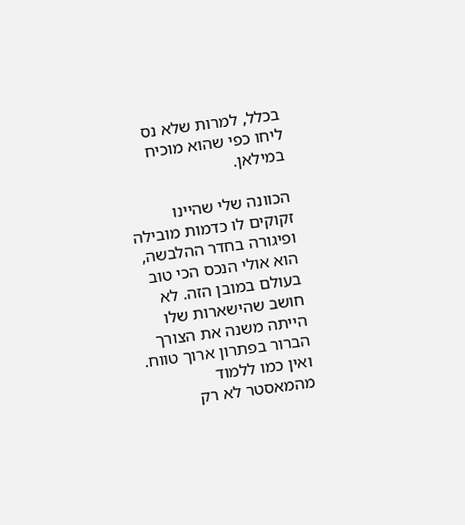בכלל, למרות שלא נס ליחו כפי שהוא מוכיח במילאן.

הכוונה שלי שהיינו זקוקים לו כדמות מובילה ופיגורה בחדר ההלבשה, הוא אולי הנכס הכי טוב בעולם במובן הזה. לא חושב שהישארות שלו הייתה משנה את הצורך הברור בפתרון ארוך טווח. ואין כמו ללמוד מהמאסטר לא רק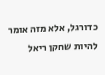כדורגל, אלא מזה אומר להיות שחקן ריאל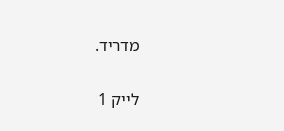מדריד.

לייק 1